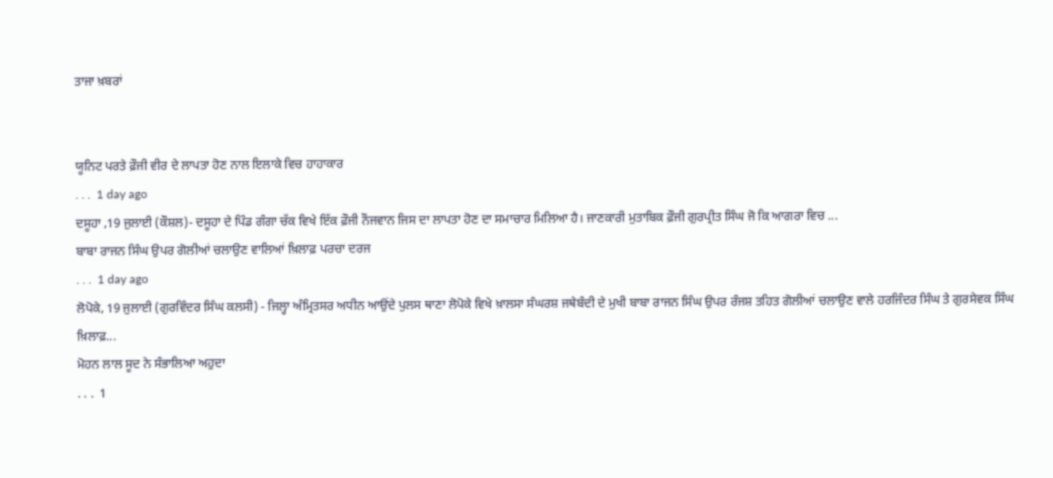ਤਾਜਾ ਖ਼ਬਰਾਂ


ਯੂਨਿਟ ਪਰਤੇ ਫ਼ੌਜੀ ਵੀਰ ਦੇ ਲਾਪਤਾ ਹੋਣ ਨਾਲ ਇਲਾਕੇ ਵਿਚ ਹਾਹਾਕਾਰ
. . .  1 day ago
ਦਸੂਹਾ ,19 ਜੁਲਾਈ (ਕੌਸ਼ਲ)- ਦਸੂਹਾ ਦੇ ਪਿੰਡ ਗੰਗਾ ਚੱਕ ਵਿਖੇ ਇੱਕ ਫ਼ੌਜੀ ਨੌਜਵਾਨ ਜਿਸ ਦਾ ਲਾਪਤਾ ਹੋਣ ਦਾ ਸਮਾਚਾਰ ਮਿਲਿਆ ਹੈ। ਜਾਣਕਾਰੀ ਮੁਤਾਬਿਕ ਫ਼ੌਜੀ ਗੁਰਪ੍ਰੀਤ ਸਿੰਘ ਜੋ ਕਿ ਆਗਰਾ ਵਿਚ ...
ਬਾਬਾ ਰਾਜਨ ਸਿੰਘ ਉਪਰ ਗੋਲੀਆਂ ਚਲਾਉਣ ਵਾਲਿਆਂ ਖ਼ਿਲਾਫ਼ ਪਰਚਾ ਦਰਜ
. . .  1 day ago
ਲੋਪੋਕੇ, 19 ਜੁਲਾਈ (ਗੁਰਵਿੰਦਰ ਸਿੰਘ ਕਲਸੀ) - ਜਿਲ੍ਹਾ ਅੰਮ੍ਰਿਤਸਰ ਅਧੀਨ ਆਉਂਦੇ ਪੁਲਸ ਥਾਣਾ ਲੋਪੋਕੇ ਵਿਖੇ ਖ਼ਾਲਸਾ ਸੰਘਰਸ਼ ਜਥੇਬੰਦੀ ਦੇ ਮੁਖੀ ਬਾਬਾ ਰਾਜਨ ਸਿੰਘ ਉਪਰ ਰੰਜਸ਼ ਤਹਿਤ ਗੋਲੀਆਂ ਚਲਾਉਣ ਵਾਲੇ ਹਰਜਿੰਦਰ ਸਿੰਘ ਤੇ ਗੁਰਸੇਵਕ ਸਿੰਘ ਖ਼ਿਲਾਫ਼...
ਮੋਹਨ ਲਾਲ ਸੂਦ ਨੇ ਸੰਭਾਲਿਆ ਅਹੁਦਾ
. . .  1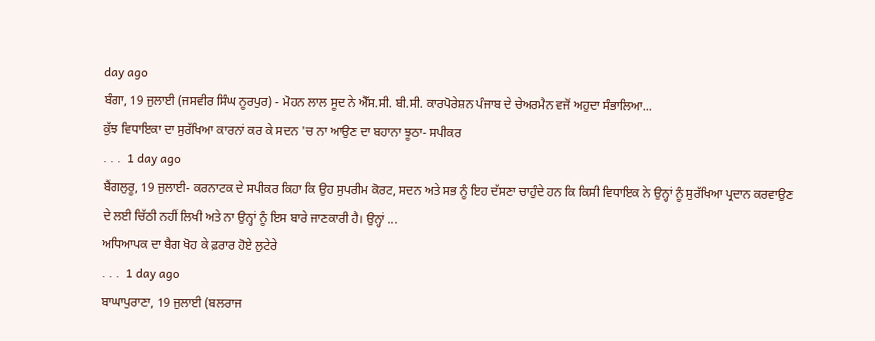day ago
ਬੰਗਾ, 19 ਜੁਲਾਈ (ਜਸਵੀਰ ਸਿੰਘ ਨੂਰਪੁਰ) - ਮੋਹਨ ਲਾਲ ਸੂਦ ਨੇ ਐੱਸ.ਸੀ. ਬੀ.ਸੀ. ਕਾਰਪੋਰੇਸ਼ਨ ਪੰਜਾਬ ਦੇ ਚੇਅਰਮੈਨ ਵਜੋਂ ਅਹੁਦਾ ਸੰਭਾਲਿਆ...
ਕੁੱਝ ਵਿਧਾਇਕਾ ਦਾ ਸੁਰੱਖਿਆ ਕਾਰਨਾਂ ਕਰ ਕੇ ਸਦਨ 'ਚ ਨਾ ਆਉਣ ਦਾ ਬਹਾਨਾ ਝੂਠਾ- ਸਪੀਕਰ
. . .  1 day ago
ਬੈਂਗਲੁਰੂ, 19 ਜੁਲਾਈ- ਕਰਨਾਟਕ ਦੇ ਸਪੀਕਰ ਕਿਹਾ ਕਿ ਉਹ ਸੁਪਰੀਮ ਕੋਰਟ, ਸਦਨ ਅਤੇ ਸਭ ਨੂੰ ਇਹ ਦੱਸਣਾ ਚਾਹੁੰਦੇ ਹਨ ਕਿ ਕਿਸੀ ਵਿਧਾਇਕ ਨੇ ਉਨ੍ਹਾਂ ਨੂੰ ਸੁਰੱਖਿਆ ਪ੍ਰਦਾਨ ਕਰਵਾਉਣ ਦੇ ਲਈ ਚਿੱਠੀ ਨਹੀਂ ਲਿਖੀ ਅਤੇ ਨਾ ਉਨ੍ਹਾਂ ਨੂੰ ਇਸ ਬਾਰੇ ਜਾਣਕਾਰੀ ਹੈ। ਉਨ੍ਹਾਂ ...
ਅਧਿਆਪਕ ਦਾ ਬੈਗ ਖੋਹ ਕੇ ਫ਼ਰਾਰ ਹੋਏ ਲੁਟੇਰੇ
. . .  1 day ago
ਬਾਘਾਪੁਰਾਣਾ, 19 ਜੁਲਾਈ (ਬਲਰਾਜ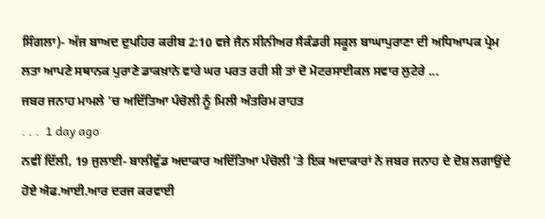ਸਿੰਗਲਾ)- ਅੱਜ ਬਾਅਦ ਦੁਪਹਿਰ ਕਰੀਬ 2:10 ਵਜੇ ਜੈਨ ਸੀਨੀਅਰ ਸੈਕੰਡਰੀ ਸਕੂਲ ਬਾਘਾਪੁਰਾਣਾ ਦੀ ਅਧਿਆਪਕ ਪ੍ਰੇਮ ਲਤਾ ਆਪਣੇ ਸਥਾਨਕ ਪੁਰਾਣੇ ਡਾਕਖ਼ਾਨੇ ਵਾਰੇ ਘਰ ਪਰਤ ਰਹੀ ਸੀ ਤਾਂ ਦੋ ਮੋਟਰਸਾਈਕਲ ਸਵਾਰ ਲੁਟੇਰੇ ...
ਜਬਰ ਜਨਾਹ ਮਾਮਲੇ 'ਚ ਅਦਿੱਤਿਆ ਪੰਚੋਲੀ ਨੂੰ ਮਿਲੀ ਅੰਤਰਿਮ ਰਾਹਤ
. . .  1 day ago
ਨਵੀਂ ਦਿੱਲੀ, 19 ਜੁਲਾਈ- ਬਾਲੀਵੁੱਡ ਅਦਾਕਾਰ ਅਦਿੱਤਿਆ ਪੰਚੋਲੀ 'ਤੇ ਇਕ ਅਦਾਕਾਰਾਂ ਨੇ ਜਬਰ ਜਨਾਹ ਦੇ ਦੋਸ਼ ਲਗਾਉਂਦੇ ਹੋਏ ਐਫ.ਆਈ.ਆਰ ਦਰਜ ਕਰਵਾਈ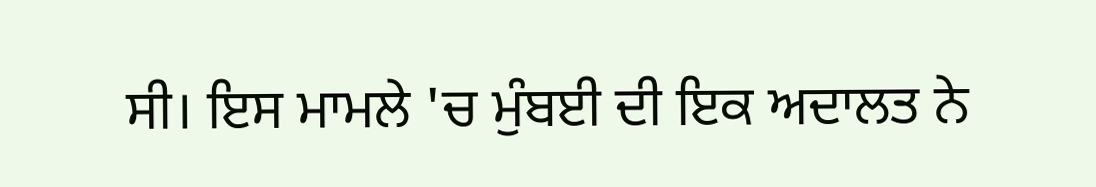ਸੀ। ਇਸ ਮਾਮਲੇ 'ਚ ਮੁੰਬਈ ਦੀ ਇਕ ਅਦਾਲਤ ਨੇ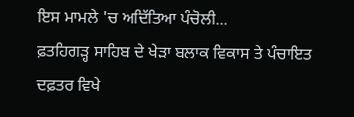ਇਸ ਮਾਮਲੇ 'ਚ ਅਦਿੱਤਿਆ ਪੰਚੋਲੀ...
ਫ਼ਤਹਿਗੜ੍ਹ ਸਾਹਿਬ ਦੇ ਖੇੜਾ ਬਲਾਕ ਵਿਕਾਸ ਤੇ ਪੰਚਾਇਤ ਦਫ਼ਤਰ ਵਿਖੇ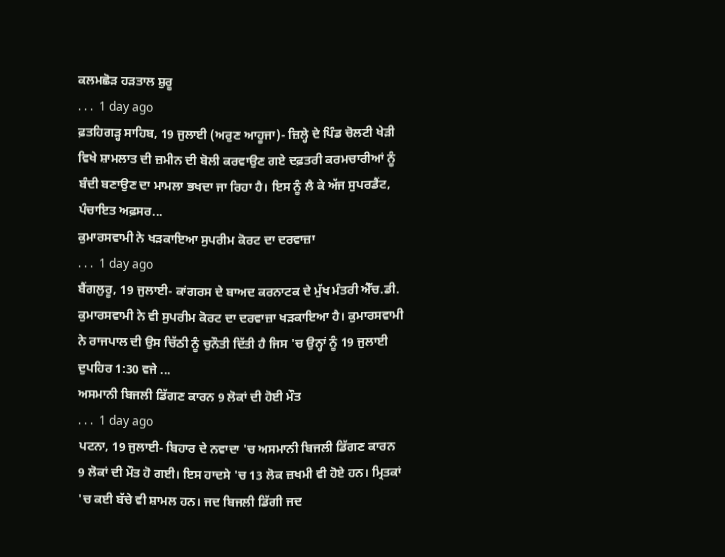ਕਲਮਛੋੜ ਹੜਤਾਲ ਸ਼ੁਰੂ
. . .  1 day ago
ਫ਼ਤਹਿਗੜ੍ਹ ਸਾਹਿਬ, 19 ਜੁਲਾਈ (ਅਰੁਣ ਆਹੂਜਾ)- ਜ਼ਿਲ੍ਹੇ ਦੇ ਪਿੰਡ ਚੋਲਟੀ ਖੇੜੀ ਵਿਖੇ ਸ਼ਾਮਲਾਤ ਦੀ ਜ਼ਮੀਨ ਦੀ ਬੋਲੀ ਕਰਵਾਉਣ ਗਏ ਦਫ਼ਤਰੀ ਕਰਮਚਾਰੀਆਂ ਨੂੰ ਬੰਦੀ ਬਣਾਉਣ ਦਾ ਮਾਮਲਾ ਭਖਦਾ ਜਾ ਰਿਹਾ ਹੈ। ਇਸ ਨੂੰ ਲੈ ਕੇ ਅੱਜ ਸੁਪਰਡੈਂਟ, ਪੰਚਾਇਤ ਅਫ਼ਸਰ...
ਕੁਮਾਰਸਵਾਮੀ ਨੇ ਖੜਕਾਇਆ ਸੁਪਰੀਮ ਕੋਰਟ ਦਾ ਦਰਵਾਜ਼ਾ
. . .  1 day ago
ਬੈਂਗਲੁਰੂ, 19 ਜੁਲਾਈ- ਕਾਂਗਰਸ ਦੇ ਬਾਅਦ ਕਰਨਾਟਕ ਦੇ ਮੁੱਖ ਮੰਤਰੀ ਐੱਚ.ਡੀ. ਕੁਮਾਰਸਵਾਮੀ ਨੇ ਵੀ ਸੁਪਰੀਮ ਕੋਰਟ ਦਾ ਦਰਵਾਜ਼ਾ ਖੜਕਾਇਆ ਹੈ। ਕੁਮਾਰਸਵਾਮੀ ਨੇ ਰਾਜਪਾਲ ਦੀ ਉਸ ਚਿੱਠੀ ਨੂੰ ਚੁਨੌਤੀ ਦਿੱਤੀ ਹੈ ਜਿਸ 'ਚ ਉਨ੍ਹਾਂ ਨੂੰ 19 ਜੁਲਾਈ ਦੁਪਹਿਰ 1:30 ਵਜੇ ...
ਅਸਮਾਨੀ ਬਿਜਲੀ ਡਿੱਗਣ ਕਾਰਨ 9 ਲੋਕਾਂ ਦੀ ਹੋਈ ਮੌਤ
. . .  1 day ago
ਪਟਨਾ, 19 ਜੁਲਾਈ- ਬਿਹਾਰ ਦੇ ਨਵਾਦਾ 'ਚ ਅਸਮਾਨੀ ਬਿਜਲੀ ਡਿੱਗਣ ਕਾਰਨ 9 ਲੋਕਾਂ ਦੀ ਮੌਤ ਹੋ ਗਈ। ਇਸ ਹਾਦਸੇ 'ਚ 13 ਲੋਕ ਜ਼ਖਮੀ ਵੀ ਹੋਏ ਹਨ। ਮ੍ਰਿਤਕਾਂ 'ਚ ਕਈ ਬੱਚੇ ਵੀ ਸ਼ਾਮਲ ਹਨ। ਜਦ ਬਿਜਲੀ ਡਿੱਗੀ ਜਦ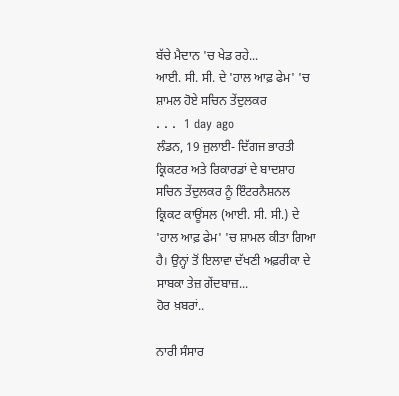ਬੱਚੇ ਮੈਦਾਨ 'ਚ ਖੇਡ ਰਹੇ...
ਆਈ. ਸੀ. ਸੀ. ਦੇ 'ਹਾਲ ਆਫ਼ ਫੇਮ' 'ਚ ਸ਼ਾਮਲ ਹੋਏ ਸਚਿਨ ਤੇਂਦੁਲਕਰ
. . .  1 day ago
ਲੰਡਨ, 19 ਜੁਲਾਈ- ਦਿੱਗਜ ਭਾਰਤੀ ਕ੍ਰਿਕਟਰ ਅਤੇ ਰਿਕਾਰਡਾਂ ਦੇ ਬਾਦਸ਼ਾਹ ਸਚਿਨ ਤੇਂਦੁਲਕਰ ਨੂੰ ਇੰਟਰਨੈਸ਼ਨਲ ਕ੍ਰਿਕਟ ਕਾਊਂਸਲ (ਆਈ. ਸੀ. ਸੀ.) ਦੇ 'ਹਾਲ ਆਫ਼ ਫੇਮ' 'ਚ ਸ਼ਾਮਲ ਕੀਤਾ ਗਿਆ ਹੈ। ਉਨ੍ਹਾਂ ਤੋਂ ਇਲਾਵਾ ਦੱਖਣੀ ਅਫ਼ਰੀਕਾ ਦੇ ਸਾਬਕਾ ਤੇਜ਼ ਗੇਂਦਬਾਜ਼...
ਹੋਰ ਖ਼ਬਰਾਂ..

ਨਾਰੀ ਸੰਸਾਰ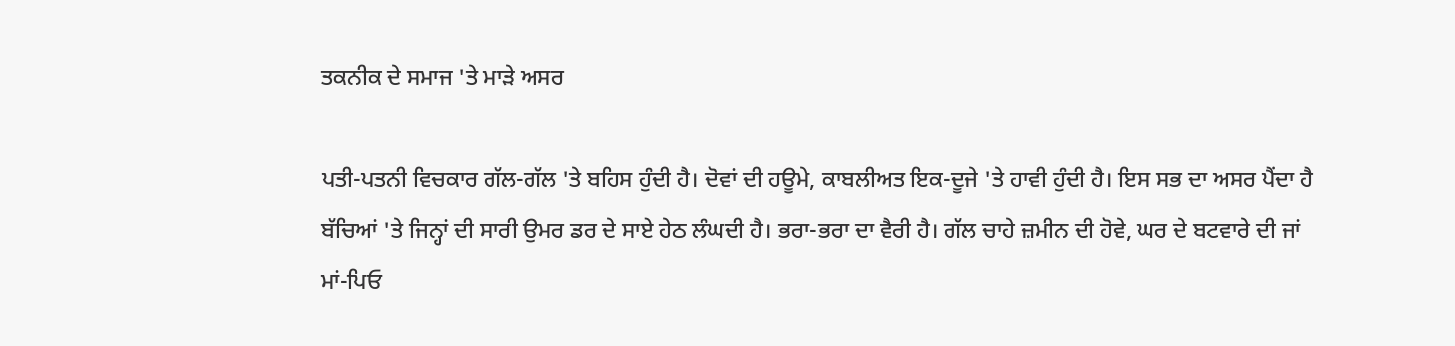ਤਕਨੀਕ ਦੇ ਸਮਾਜ 'ਤੇ ਮਾੜੇ ਅਸਰ

ਪਤੀ-ਪਤਨੀ ਵਿਚਕਾਰ ਗੱਲ-ਗੱਲ 'ਤੇ ਬਹਿਸ ਹੁੰਦੀ ਹੈ। ਦੋਵਾਂ ਦੀ ਹਊਮੇ, ਕਾਬਲੀਅਤ ਇਕ-ਦੂਜੇ 'ਤੇ ਹਾਵੀ ਹੁੰਦੀ ਹੈ। ਇਸ ਸਭ ਦਾ ਅਸਰ ਪੈਂਦਾ ਹੈ ਬੱਚਿਆਂ 'ਤੇ ਜਿਨ੍ਹਾਂ ਦੀ ਸਾਰੀ ਉਮਰ ਡਰ ਦੇ ਸਾਏ ਹੇਠ ਲੰਘਦੀ ਹੈ। ਭਰਾ-ਭਰਾ ਦਾ ਵੈਰੀ ਹੈ। ਗੱਲ ਚਾਹੇ ਜ਼ਮੀਨ ਦੀ ਹੋਵੇ, ਘਰ ਦੇ ਬਟਵਾਰੇ ਦੀ ਜਾਂ ਮਾਂ-ਪਿਓ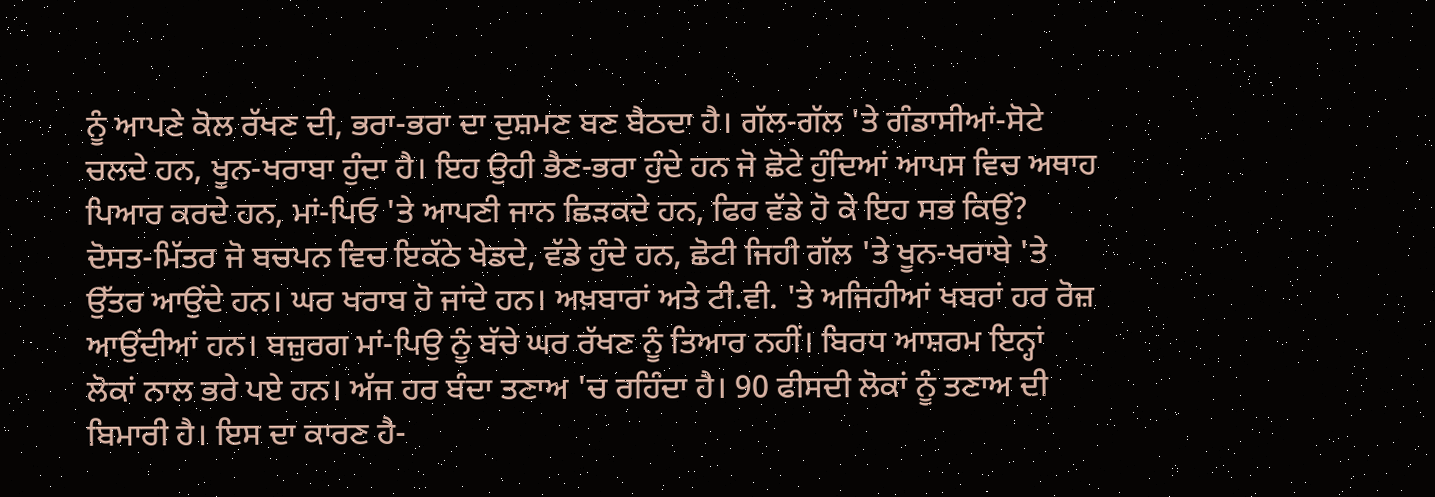ਨੂੰ ਆਪਣੇ ਕੋਲ ਰੱਖਣ ਦੀ, ਭਰਾ-ਭਰਾ ਦਾ ਦੁਸ਼ਮਣ ਬਣ ਬੈਠਦਾ ਹੈ। ਗੱਲ-ਗੱਲ 'ਤੇ ਗੰਡਾਸੀਆਂ-ਸੋਟੇ ਚਲਦੇ ਹਨ, ਖੂਨ-ਖਰਾਬਾ ਹੁੰਦਾ ਹੈ। ਇਹ ਉਹੀ ਭੈਣ-ਭਰਾ ਹੁੰਦੇ ਹਨ ਜੋ ਛੋਟੇ ਹੁੰਦਿਆਂ ਆਪਸ ਵਿਚ ਅਥਾਹ ਪਿਆਰ ਕਰਦੇ ਹਨ, ਮਾਂ-ਪਿਓ 'ਤੇ ਆਪਣੀ ਜਾਨ ਛਿੜਕਦੇ ਹਨ, ਫਿਰ ਵੱਡੇ ਹੋ ਕੇ ਇਹ ਸਭ ਕਿਉਂ?
ਦੋਸਤ-ਮਿੱਤਰ ਜੋ ਬਚਪਨ ਵਿਚ ਇਕੱਠੇ ਖੇਡਦੇ, ਵੱਡੇ ਹੁੰਦੇ ਹਨ, ਛੋਟੀ ਜਿਹੀ ਗੱਲ 'ਤੇ ਖੂਨ-ਖਰਾਬੇ 'ਤੇ ਉੱਤਰ ਆਉਂਦੇ ਹਨ। ਘਰ ਖਰਾਬ ਹੋ ਜਾਂਦੇ ਹਨ। ਅਖ਼ਬਾਰਾਂ ਅਤੇ ਟੀ.ਵੀ. 'ਤੇ ਅਜਿਹੀਆਂ ਖਬਰਾਂ ਹਰ ਰੋਜ਼ ਆਉਂਦੀਆਂ ਹਨ। ਬਜ਼ੁਰਗ ਮਾਂ-ਪਿਉ ਨੂੰ ਬੱਚੇ ਘਰ ਰੱਖਣ ਨੂੰ ਤਿਆਰ ਨਹੀਂ। ਬਿਰਧ ਆਸ਼ਰਮ ਇਨ੍ਹਾਂ ਲੋਕਾਂ ਨਾਲ ਭਰੇ ਪਏ ਹਨ। ਅੱਜ ਹਰ ਬੰਦਾ ਤਣਾਅ 'ਚ ਰਹਿੰਦਾ ਹੈ। 90 ਫੀਸਦੀ ਲੋਕਾਂ ਨੂੰ ਤਣਾਅ ਦੀ ਬਿਮਾਰੀ ਹੈ। ਇਸ ਦਾ ਕਾਰਣ ਹੈ-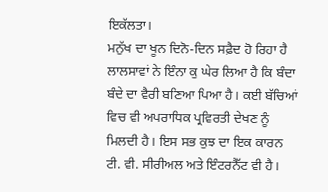ਇਕੱਲਤਾ।
ਮਨੁੱਖ ਦਾ ਖੂਨ ਦਿਨੋ-ਦਿਨ ਸਫ਼ੈਦ ਹੋ ਰਿਹਾ ਹੈ ਲਾਲਸਾਵਾਂ ਨੇ ਇੰਨਾ ਕੁ ਘੇਰ ਲਿਆ ਹੈ ਕਿ ਬੰਦਾ ਬੰਦੇ ਦਾ ਵੈਰੀ ਬਣਿਆ ਪਿਆ ਹੈ। ਕਈ ਬੱਚਿਆਂ ਵਿਚ ਵੀ ਅਪਰਾਧਿਕ ਪ੍ਰਵਿਰਤੀ ਦੇਖਣ ਨੂੰ ਮਿਲਦੀ ਹੈ। ਇਸ ਸਭ ਕੁਝ ਦਾ ਇਕ ਕਾਰਨ ਟੀ. ਵੀ. ਸੀਰੀਅਲ ਅਤੇ ਇੰਟਰਨੈੱਟ ਵੀ ਹੈ।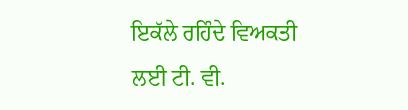ਇਕੱਲੇ ਰਹਿੰਦੇ ਵਿਅਕਤੀ ਲਈ ਟੀ. ਵੀ.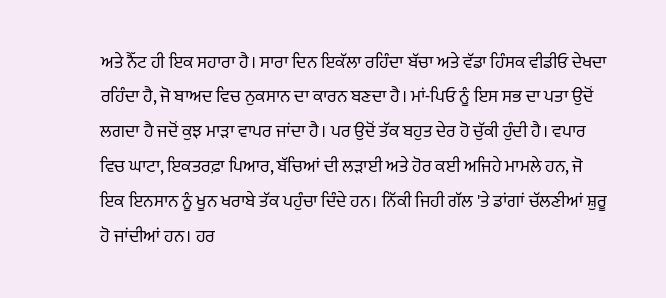ਅਤੇ ਨੈੱਟ ਹੀ ਇਕ ਸਹਾਰਾ ਹੈ। ਸਾਰਾ ਦਿਨ ਇਕੱਲਾ ਰਹਿੰਦਾ ਬੱਚਾ ਅਤੇ ਵੱਡਾ ਹਿੰਸਕ ਵੀਡੀਓ ਦੇਖਦਾ ਰਹਿੰਦਾ ਹੈ, ਜੋ ਬਾਅਦ ਵਿਚ ਨੁਕਸਾਨ ਦਾ ਕਾਰਨ ਬਣਦਾ ਹੈ। ਮਾਂ-ਪਿਓ ਨੂੰ ਇਸ ਸਭ ਦਾ ਪਤਾ ਉਦੋਂ ਲਗਦਾ ਹੈ ਜਦੋਂ ਕੁਝ ਮਾੜਾ ਵਾਪਰ ਜਾਂਦਾ ਹੈ। ਪਰ ਉਦੋਂ ਤੱਕ ਬਹੁਤ ਦੇਰ ਹੋ ਚੁੱਕੀ ਹੁੰਦੀ ਹੈ। ਵਪਾਰ ਵਿਚ ਘਾਟਾ, ਇਕਤਰਫ਼ਾ ਪਿਆਰ, ਬੱਚਿਆਂ ਦੀ ਲੜਾਈ ਅਤੇ ਹੋਰ ਕਈ ਅਜਿਹੇ ਮਾਮਲੇ ਹਨ, ਜੋ ਇਕ ਇਨਸਾਨ ਨੂੰ ਖੂਨ ਖਰਾਬੇ ਤੱਕ ਪਹੁੰਚਾ ਦਿੰਦੇ ਹਨ। ਨਿੱਕੀ ਜਿਹੀ ਗੱਲ 'ਤੇ ਡਾਂਗਾਂ ਚੱਲਣੀਆਂ ਸ਼ੁਰੂ ਹੋ ਜਾਂਦੀਆਂ ਹਨ। ਹਰ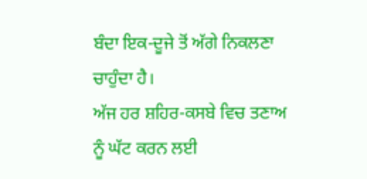ਬੰਦਾ ਇਕ-ਦੂਜੇ ਤੋਂ ਅੱਗੇ ਨਿਕਲਣਾ ਚਾਹੁੰਦਾ ਹੈ।
ਅੱਜ ਹਰ ਸ਼ਹਿਰ-ਕਸਬੇ ਵਿਚ ਤਣਾਅ ਨੂੰ ਘੱਟ ਕਰਨ ਲਈ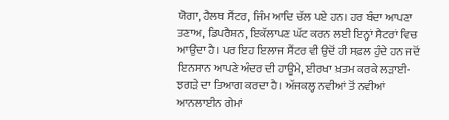ਯੋਗਾ, ਹੈਲਥ ਸੈਂਟਰ, ਜਿੰਮ ਆਦਿ ਚੱਲ ਪਏ ਹਨ। ਹਰ ਬੰਦਾ ਆਪਣਾ ਤਣਾਅ, ਡਿਪਰੈਸ਼ਨ, ਇਕੱਲਾਪਣ ਘੱਟ ਕਰਨ ਲਈ ਇਨ੍ਹਾਂ ਸੈਟਰਾਂ ਵਿਚ ਆਉਂਦਾ ਹੈ। ਪਰ ਇਹ ਇਲਾਜ ਸੈਂਟਰ ਵੀ ਉਦੋਂ ਹੀ ਸਫ਼ਲ ਹੁੰਦੇ ਹਨ ਜਦੋਂ ਇਨਸਾਨ ਆਪਣੇ ਅੰਦਰ ਦੀ ਹਾਊਮੇ, ਈਰਖਾ ਖ਼ਤਮ ਕਰਕੇ ਲੜਾਈ-ਝਗੜੇ ਦਾ ਤਿਆਗ ਕਰਦਾ ਹੈ। ਅੱਜਕਲ੍ਹ ਨਵੀਆਂ ਤੋਂ ਨਵੀਆਂ ਆਨਲਾਈਨ ਗੇਮਾਂ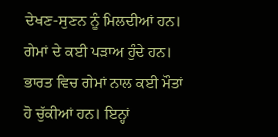ਦੇਖਣ-ਸੁਣਨ ਨੂੰ ਮਿਲਦੀਆਂ ਹਨ।
ਗੇਮਾਂ ਦੇ ਕਈ ਪੜਾਅ ਹੁੰਦੇ ਹਨ। ਭਾਰਤ ਵਿਚ ਗੇਮਾਂ ਨਾਲ ਕਈ ਮੌਤਾਂ ਹੋ ਚੁੱਕੀਆਂ ਹਨ। ਇਨ੍ਹਾਂ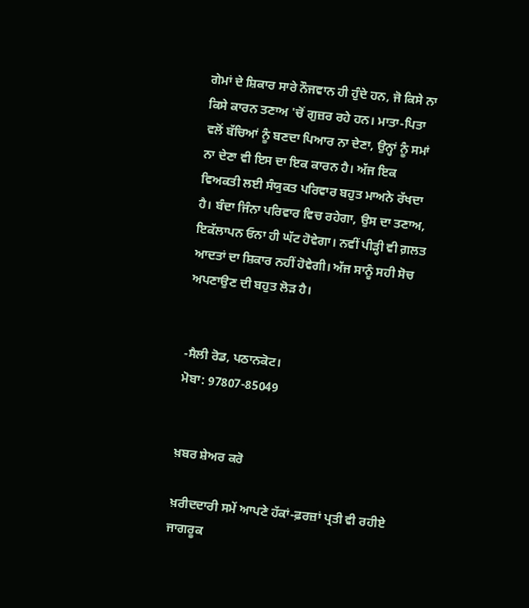ਗੇਮਾਂ ਦੇ ਸ਼ਿਕਾਰ ਸਾਰੇ ਨੌਜਵਾਨ ਹੀ ਹੁੰਦੇ ਹਨ, ਜੋ ਕਿਸੇ ਨਾ ਕਿਸੇ ਕਾਰਨ ਤਣਾਅ 'ਚੋਂ ਗੁਜ਼ਰ ਰਹੇ ਹਨ। ਮਾਤਾ-ਪਿਤਾ ਵਲੋਂ ਬੱਚਿਆਂ ਨੂੰ ਬਣਦਾ ਪਿਆਰ ਨਾ ਦੇਣਾ, ਉਨ੍ਹਾਂ ਨੂੰ ਸਮਾਂ ਨਾ ਦੇਣਾ ਵੀ ਇਸ ਦਾ ਇਕ ਕਾਰਨ ਹੈ। ਅੱਜ ਇਕ ਵਿਅਕਤੀ ਲਈ ਸੰਯੁਕਤ ਪਰਿਵਾਰ ਬਹੁਤ ਮਾਅਨੇ ਰੱਖਦਾ ਹੈ। ਬੰਦਾ ਜਿੰਨਾ ਪਰਿਵਾਰ ਵਿਚ ਰਹੇਗਾ, ਉਸ ਦਾ ਤਣਾਅ, ਇਕੱਲਾਪਨ ਓਨਾ ਹੀ ਘੱਟ ਹੋਵੇਗਾ। ਨਵੀਂ ਪੀੜ੍ਹੀ ਵੀ ਗ਼ਲਤ ਆਦਤਾਂ ਦਾ ਸ਼ਿਕਾਰ ਨਹੀਂ ਹੋਵੇਗੀ। ਅੱਜ ਸਾਨੂੰ ਸਹੀ ਸੋਚ ਅਪਣਾਉਣ ਦੀ ਬਹੁਤ ਲੋੜ ਹੈ।


-ਸੈਲੀ ਰੋਡ, ਪਠਾਨਕੋਟ।
ਮੋਬਾ: 97807-85049


ਖ਼ਬਰ ਸ਼ੇਅਰ ਕਰੋ

ਖ਼ਰੀਦਦਾਰੀ ਸਮੇਂ ਆਪਣੇ ਹੱਕਾਂ-ਫ਼ਰਜ਼ਾਂ ਪ੍ਰਤੀ ਵੀ ਰਹੀਏ ਜਾਗਰੂਕ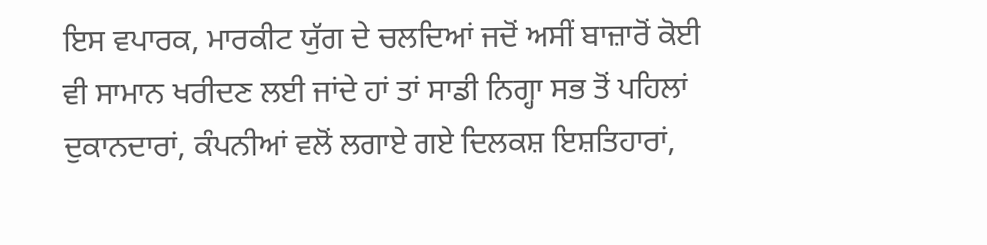ਇਸ ਵਪਾਰਕ, ਮਾਰਕੀਟ ਯੁੱਗ ਦੇ ਚਲਦਿਆਂ ਜਦੋਂ ਅਸੀਂ ਬਾਜ਼ਾਰੋਂ ਕੋਈ ਵੀ ਸਾਮਾਨ ਖਰੀਦਣ ਲਈ ਜਾਂਦੇ ਹਾਂ ਤਾਂ ਸਾਡੀ ਨਿਗ੍ਹਾ ਸਭ ਤੋਂ ਪਹਿਲਾਂ ਦੁਕਾਨਦਾਰਾਂ, ਕੰਪਨੀਆਂ ਵਲੋਂ ਲਗਾਏ ਗਏ ਦਿਲਕਸ਼ ਇਸ਼ਤਿਹਾਰਾਂ,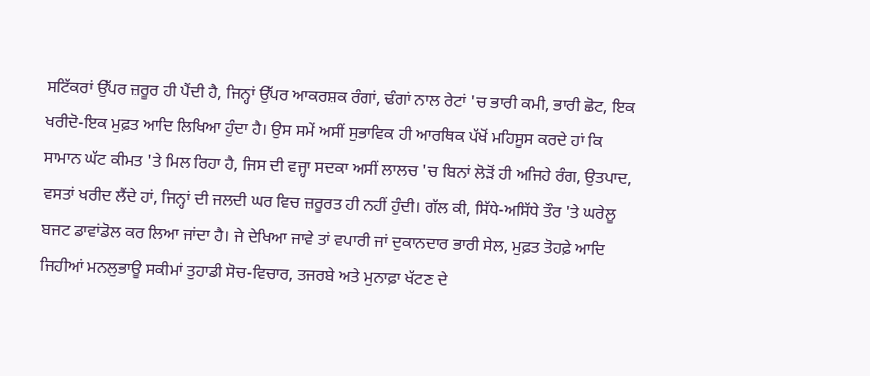ਸਟਿੱਕਰਾਂ ਉੱਪਰ ਜ਼ਰੂਰ ਹੀ ਪੈਂਦੀ ਹੈ, ਜਿਨ੍ਹਾਂ ਉੱਪਰ ਆਕਰਸ਼ਕ ਰੰਗਾਂ, ਢੰਗਾਂ ਨਾਲ ਰੇਟਾਂ 'ਚ ਭਾਰੀ ਕਮੀ, ਭਾਰੀ ਛੋਟ, ਇਕ ਖਰੀਦੋ-ਇਕ ਮੁਫ਼ਤ ਆਦਿ ਲਿਖਿਆ ਹੁੰਦਾ ਹੈ। ਉਸ ਸਮੇਂ ਅਸੀਂ ਸੁਭਾਵਿਕ ਹੀ ਆਰਥਿਕ ਪੱਖੋਂ ਮਹਿਸੂਸ ਕਰਦੇ ਹਾਂ ਕਿ ਸਾਮਾਨ ਘੱਟ ਕੀਮਤ 'ਤੇ ਮਿਲ ਰਿਹਾ ਹੈ, ਜਿਸ ਦੀ ਵਜ੍ਹਾ ਸਦਕਾ ਅਸੀਂ ਲਾਲਚ 'ਚ ਬਿਨਾਂ ਲੋੜੋਂ ਹੀ ਅਜਿਹੇ ਰੰਗ, ਉਤਪਾਦ, ਵਸਤਾਂ ਖਰੀਦ ਲੈਂਦੇ ਹਾਂ, ਜਿਨ੍ਹਾਂ ਦੀ ਜਲਦੀ ਘਰ ਵਿਚ ਜ਼ਰੂਰਤ ਹੀ ਨਹੀਂ ਹੁੰਦੀ। ਗੱਲ ਕੀ, ਸਿੱਧੇ-ਅਸਿੱਧੇ ਤੌਰ 'ਤੇ ਘਰੇਲੂ ਬਜਟ ਡਾਵਾਂਡੋਲ ਕਰ ਲਿਆ ਜਾਂਦਾ ਹੈ। ਜੇ ਦੇਖਿਆ ਜਾਵੇ ਤਾਂ ਵਪਾਰੀ ਜਾਂ ਦੁਕਾਨਦਾਰ ਭਾਰੀ ਸੇਲ, ਮੁਫ਼ਤ ਤੋਹਫ਼ੇ ਆਦਿ ਜਿਹੀਆਂ ਮਨਲੁਭਾਊ ਸਕੀਮਾਂ ਤੁਹਾਡੀ ਸੋਚ-ਵਿਚਾਰ, ਤਜਰਬੇ ਅਤੇ ਮੁਨਾਫ਼ਾ ਖੱਟਣ ਦੇ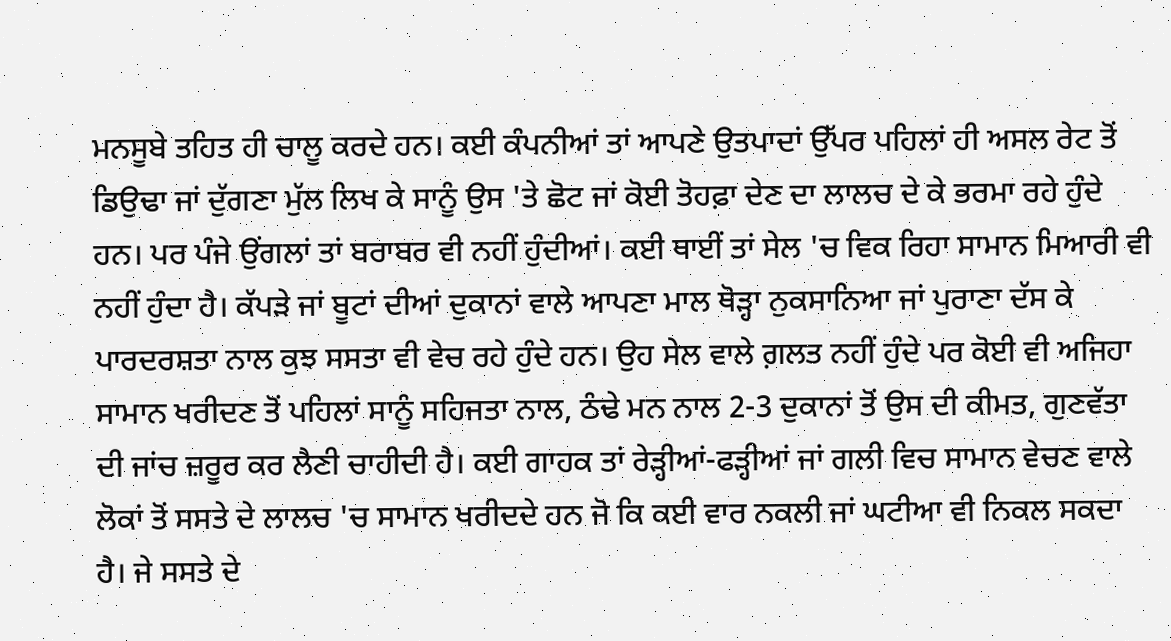ਮਨਸੂਬੇ ਤਹਿਤ ਹੀ ਚਾਲੂ ਕਰਦੇ ਹਨ। ਕਈ ਕੰਪਨੀਆਂ ਤਾਂ ਆਪਣੇ ਉਤਪਾਦਾਂ ਉੱਪਰ ਪਹਿਲਾਂ ਹੀ ਅਸਲ ਰੇਟ ਤੋਂ ਡਿਉਢਾ ਜਾਂ ਦੁੱਗਣਾ ਮੁੱਲ ਲਿਖ ਕੇ ਸਾਨੂੰ ਉਸ 'ਤੇ ਛੋਟ ਜਾਂ ਕੋਈ ਤੋਹਫ਼ਾ ਦੇਣ ਦਾ ਲਾਲਚ ਦੇ ਕੇ ਭਰਮਾ ਰਹੇ ਹੁੰਦੇ ਹਨ। ਪਰ ਪੰਜੇ ਉਂਗਲਾਂ ਤਾਂ ਬਰਾਬਰ ਵੀ ਨਹੀਂ ਹੁੰਦੀਆਂ। ਕਈ ਥਾਈਂ ਤਾਂ ਸੇਲ 'ਚ ਵਿਕ ਰਿਹਾ ਸਾਮਾਨ ਮਿਆਰੀ ਵੀ ਨਹੀਂ ਹੁੰਦਾ ਹੈ। ਕੱਪੜੇ ਜਾਂ ਬੂਟਾਂ ਦੀਆਂ ਦੁਕਾਨਾਂ ਵਾਲੇ ਆਪਣਾ ਮਾਲ ਥੋੜ੍ਹਾ ਨੁਕਸਾਨਿਆ ਜਾਂ ਪੁਰਾਣਾ ਦੱਸ ਕੇ ਪਾਰਦਰਸ਼ਤਾ ਨਾਲ ਕੁਝ ਸਸਤਾ ਵੀ ਵੇਚ ਰਹੇ ਹੁੰਦੇ ਹਨ। ਉਹ ਸੇਲ ਵਾਲੇ ਗ਼ਲਤ ਨਹੀਂ ਹੁੰਦੇ ਪਰ ਕੋਈ ਵੀ ਅਜਿਹਾ ਸਾਮਾਨ ਖਰੀਦਣ ਤੋਂ ਪਹਿਲਾਂ ਸਾਨੂੰ ਸਹਿਜਤਾ ਨਾਲ, ਠੰਢੇ ਮਨ ਨਾਲ 2-3 ਦੁਕਾਨਾਂ ਤੋਂ ਉਸ ਦੀ ਕੀਮਤ, ਗੁਣਵੱਤਾ ਦੀ ਜਾਂਚ ਜ਼ਰੂਰ ਕਰ ਲੈਣੀ ਚਾਹੀਦੀ ਹੈ। ਕਈ ਗਾਹਕ ਤਾਂ ਰੇੜ੍ਹੀਆਂ-ਫੜ੍ਹੀਆਂ ਜਾਂ ਗਲੀ ਵਿਚ ਸਾਮਾਨ ਵੇਚਣ ਵਾਲੇ ਲੋਕਾਂ ਤੋਂ ਸਸਤੇ ਦੇ ਲਾਲਚ 'ਚ ਸਾਮਾਨ ਖਰੀਦਦੇ ਹਨ ਜੋ ਕਿ ਕਈ ਵਾਰ ਨਕਲੀ ਜਾਂ ਘਟੀਆ ਵੀ ਨਿਕਲ ਸਕਦਾ ਹੈ। ਜੇ ਸਸਤੇ ਦੇ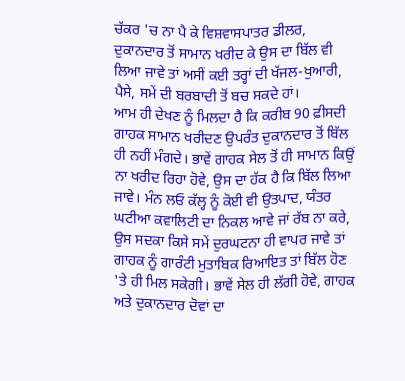ਚੱਕਰ 'ਚ ਨਾ ਪੈ ਕੇ ਵਿਸ਼ਵਾਸਪਾਤਰ ਡੀਲਰ, ਦੁਕਾਨਦਾਰ ਤੋਂ ਸਾਮਾਨ ਖਰੀਦ ਕੇ ਉਸ ਦਾ ਬਿੱਲ ਵੀ ਲਿਆ ਜਾਵੇ ਤਾਂ ਅਸੀਂ ਕਈ ਤਰ੍ਹਾਂ ਦੀ ਖੱਜਲ-ਖੁਆਰੀ, ਪੈਸੇ, ਸਮੇਂ ਦੀ ਬਰਬਾਦੀ ਤੋਂ ਬਚ ਸਕਦੇ ਹਾਂ।
ਆਮ ਹੀ ਦੇਖਣ ਨੂੰ ਮਿਲਦਾ ਹੈ ਕਿ ਕਰੀਬ 90 ਫ਼ੀਸਦੀ ਗਾਹਕ ਸਾਮਾਨ ਖਰੀਦਣ ਉਪਰੰਤ ਦੁਕਾਨਦਾਰ ਤੋਂ ਬਿੱਲ ਹੀ ਨਹੀਂ ਮੰਗਦੇ। ਭਾਵੇਂ ਗਾਹਕ ਸੇਲ ਤੋਂ ਹੀ ਸਾਮਾਨ ਕਿਉਂ ਨਾ ਖਰੀਦ ਰਿਹਾ ਹੋਵੇ, ਉਸ ਦਾ ਹੱਕ ਹੈ ਕਿ ਬਿੱਲ ਲਿਆ ਜਾਵੇ। ਮੰਨ ਲਓ ਕੱਲ੍ਹ ਨੂੰ ਕੋਈ ਵੀ ਉਤਪਾਦ, ਯੰਤਰ ਘਟੀਆ ਕਵਾਲਿਟੀ ਦਾ ਨਿਕਲ ਆਵੇ ਜਾਂ ਰੱਬ ਨਾ ਕਰੇ, ਉਸ ਸਦਕਾ ਕਿਸੇ ਸਮੇਂ ਦੁਰਘਟਨਾ ਹੀ ਵਾਪਰ ਜਾਵੇ ਤਾਂ ਗਾਹਕ ਨੂੰ ਗਾਰੰਟੀ ਮੁਤਾਬਿਕ ਰਿਆਇਤ ਤਾਂ ਬਿੱਲ ਹੋਣ 'ਤੇ ਹੀ ਮਿਲ ਸਕੇਗੀ। ਭਾਵੇਂ ਸੇਲ ਹੀ ਲੱਗੀ ਹੋਵੇ, ਗਾਹਕ ਅਤੇ ਦੁਕਾਨਦਾਰ ਦੋਵਾਂ ਦਾ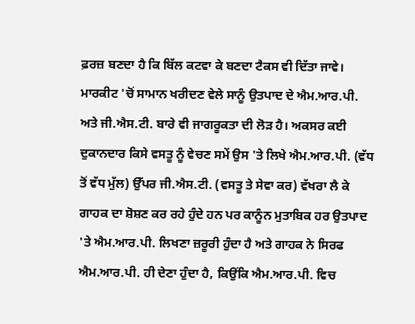ਫ਼ਰਜ਼ ਬਣਦਾ ਹੈ ਕਿ ਬਿੱਲ ਕਟਵਾ ਕੇ ਬਣਦਾ ਟੈਕਸ ਵੀ ਦਿੱਤਾ ਜਾਵੇ। ਮਾਰਕੀਟ 'ਚੋਂ ਸਾਮਾਨ ਖਰੀਦਣ ਵੇਲੇ ਸਾਨੂੰ ਉਤਪਾਦ ਦੇ ਐਮ.ਆਰ.ਪੀ. ਅਤੇ ਜੀ.ਐਸ.ਟੀ. ਬਾਰੇ ਵੀ ਜਾਗਰੂਕਤਾ ਦੀ ਲੋੜ ਹੈ। ਅਕਸਰ ਕਈ ਦੁਕਾਨਦਾਰ ਕਿਸੇ ਵਸਤੂ ਨੂੰ ਵੇਚਣ ਸਮੇਂ ਉਸ 'ਤੇ ਲਿਖੇ ਐਮ.ਆਰ.ਪੀ. (ਵੱਧ ਤੋਂ ਵੱਧ ਮੁੱਲ) ਉੱਪਰ ਜੀ.ਐਸ.ਟੀ. (ਵਸਤੂ ਤੇ ਸੇਵਾ ਕਰ) ਵੱਖਰਾ ਲੈ ਕੇ ਗਾਹਕ ਦਾ ਸ਼ੋਸ਼ਣ ਕਰ ਰਹੇ ਹੁੰਦੇ ਹਨ ਪਰ ਕਾਨੂੰਨ ਮੁਤਾਬਿਕ ਹਰ ਉਤਪਾਦ 'ਤੇ ਐਮ.ਆਰ.ਪੀ. ਲਿਖਣਾ ਜ਼ਰੂਰੀ ਹੁੰਦਾ ਹੈ ਅਤੇ ਗਾਹਕ ਨੇ ਸਿਰਫ ਐਮ.ਆਰ.ਪੀ. ਹੀ ਦੇਣਾ ਹੁੰਦਾ ਹੈ, ਕਿਉਂਕਿ ਐਮ.ਆਰ.ਪੀ. ਵਿਚ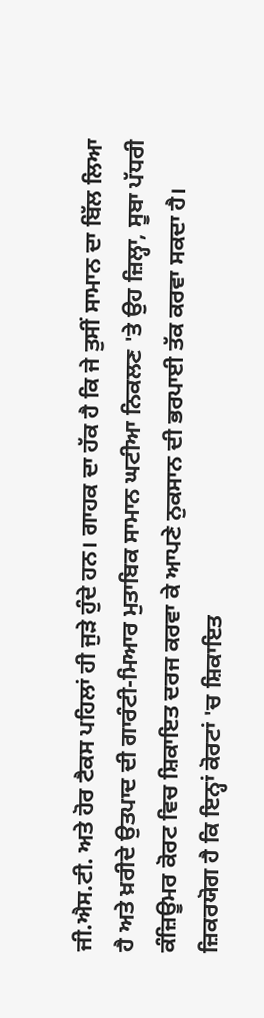ਜੀ.ਐਸ.ਟੀ. ਅਤੇ ਹੋਰ ਟੈਕਸ ਪਹਿਲਾਂ ਹੀ ਜੁੜੇ ਹੁੰਦੇ ਹਨ। ਗਾਹਕ ਦਾ ਹੱਕ ਹੈ ਕਿ ਜੇ ਤੁਸੀਂ ਸਾਮਾਨ ਦਾ ਬਿੱਲ ਲਿਆ ਹੈ ਅਤੇ ਖ਼ਰੀਦੇ ਉਤਪਾਦ ਦੀ ਗਾਰੰਟੀ-ਮਿਆਰ ਮੁਤਾਬਿਕ ਸਾਮਾਨ ਘਟੀਆ ਨਿਕਲਣ 'ਤੇ ਉਹ ਜ਼ਿਲ੍ਹਾ, ਸੂਬਾ ਪੱਧਰੀ ਕੰਜ਼ਿਊਮਰ ਕੋਰਟ ਵਿਚ ਸ਼ਿਕਾਇਤ ਦਰਜ ਕਰਵਾ ਕੇ ਆਪਣੇ ਨੁਕਸਾਨ ਦੀ ਭਰਪਾਈ ਤੱਕ ਕਰਵਾ ਸਕਦਾ ਹੈ। ਜ਼ਿਕਰਯੋਗ ਹੈ ਕਿ ਇਨ੍ਹਾਂ ਕੋਰਟਾਂ 'ਚ ਸ਼ਿਕਾਇਤ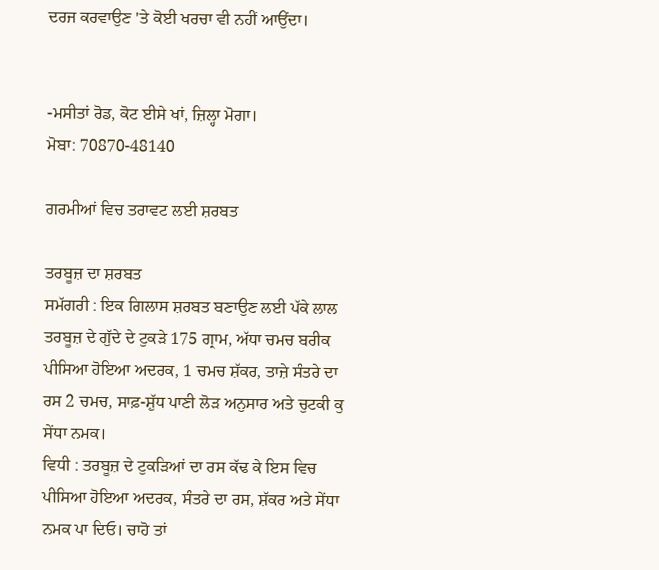ਦਰਜ ਕਰਵਾਉਣ 'ਤੇ ਕੋਈ ਖਰਚਾ ਵੀ ਨਹੀਂ ਆਉਂਦਾ।


-ਮਸੀਤਾਂ ਰੋਡ, ਕੋਟ ਈਸੇ ਖਾਂ, ਜ਼ਿਲ੍ਹਾ ਮੋਗਾ।
ਮੋਬਾ: 70870-48140

ਗਰਮੀਆਂ ਵਿਚ ਤਰਾਵਟ ਲਈ ਸ਼ਰਬਤ

ਤਰਬੂਜ਼ ਦਾ ਸ਼ਰਬਤ
ਸਮੱਗਰੀ : ਇਕ ਗਿਲਾਸ ਸ਼ਰਬਤ ਬਣਾਉਣ ਲਈ ਪੱਕੇ ਲਾਲ ਤਰਬੂਜ਼ ਦੇ ਗੁੱਦੇ ਦੇ ਟੁਕੜੇ 175 ਗ੍ਰਾਮ, ਅੱਧਾ ਚਮਚ ਬਰੀਕ ਪੀਸਿਆ ਹੋਇਆ ਅਦਰਕ, 1 ਚਮਚ ਸ਼ੱਕਰ, ਤਾਜ਼ੇ ਸੰਤਰੇ ਦਾ ਰਸ 2 ਚਮਚ, ਸਾਫ਼-ਸ਼ੁੱਧ ਪਾਣੀ ਲੋੜ ਅਨੁਸਾਰ ਅਤੇ ਚੁਟਕੀ ਕੁ ਸੇਂਧਾ ਨਮਕ।
ਵਿਧੀ : ਤਰਬੂਜ਼ ਦੇ ਟੁਕੜਿਆਂ ਦਾ ਰਸ ਕੱਢ ਕੇ ਇਸ ਵਿਚ ਪੀਸਿਆ ਹੋਇਆ ਅਦਰਕ, ਸੰਤਰੇ ਦਾ ਰਸ, ਸ਼ੱਕਰ ਅਤੇ ਸੇਂਧਾ ਨਮਕ ਪਾ ਦਿਓ। ਚਾਹੋ ਤਾਂ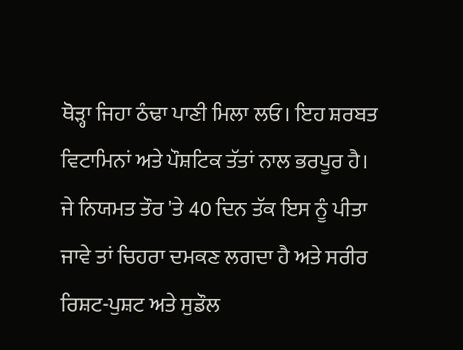ਥੋੜ੍ਹਾ ਜਿਹਾ ਠੰਢਾ ਪਾਣੀ ਮਿਲਾ ਲਓ। ਇਹ ਸ਼ਰਬਤ ਵਿਟਾਮਿਨਾਂ ਅਤੇ ਪੌਸ਼ਟਿਕ ਤੱਤਾਂ ਨਾਲ ਭਰਪੂਰ ਹੈ। ਜੇ ਨਿਯਮਤ ਤੌਰ 'ਤੇ 40 ਦਿਨ ਤੱਕ ਇਸ ਨੂੰ ਪੀਤਾ ਜਾਵੇ ਤਾਂ ਚਿਹਰਾ ਦਮਕਣ ਲਗਦਾ ਹੈ ਅਤੇ ਸਰੀਰ ਰਿਸ਼ਟ-ਪੁਸ਼ਟ ਅਤੇ ਸੁਡੌਲ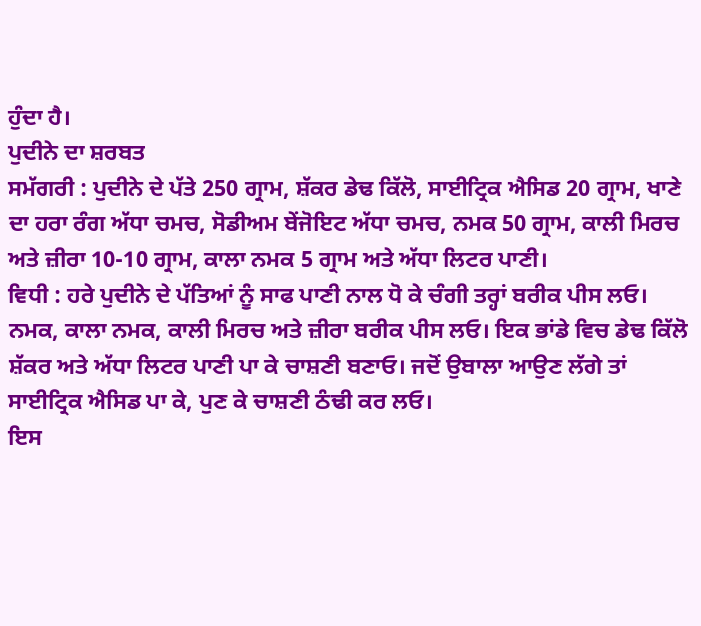ਹੁੰਦਾ ਹੈ।
ਪੁਦੀਨੇ ਦਾ ਸ਼ਰਬਤ
ਸਮੱਗਰੀ : ਪੁਦੀਨੇ ਦੇ ਪੱਤੇ 250 ਗ੍ਰਾਮ, ਸ਼ੱਕਰ ਡੇਢ ਕਿੱਲੋ, ਸਾਈਟ੍ਰਿਕ ਐਸਿਡ 20 ਗ੍ਰਾਮ, ਖਾਣੇ ਦਾ ਹਰਾ ਰੰਗ ਅੱਧਾ ਚਮਚ, ਸੋਡੀਅਮ ਬੇਂਜੋਇਟ ਅੱਧਾ ਚਮਚ, ਨਮਕ 50 ਗ੍ਰਾਮ, ਕਾਲੀ ਮਿਰਚ ਅਤੇ ਜ਼ੀਰਾ 10-10 ਗ੍ਰਾਮ, ਕਾਲਾ ਨਮਕ 5 ਗ੍ਰਾਮ ਅਤੇ ਅੱਧਾ ਲਿਟਰ ਪਾਣੀ।
ਵਿਧੀ : ਹਰੇ ਪੁਦੀਨੇ ਦੇ ਪੱਤਿਆਂ ਨੂੰ ਸਾਫ ਪਾਣੀ ਨਾਲ ਧੋ ਕੇ ਚੰਗੀ ਤਰ੍ਹਾਂ ਬਰੀਕ ਪੀਸ ਲਓ। ਨਮਕ, ਕਾਲਾ ਨਮਕ, ਕਾਲੀ ਮਿਰਚ ਅਤੇ ਜ਼ੀਰਾ ਬਰੀਕ ਪੀਸ ਲਓ। ਇਕ ਭਾਂਡੇ ਵਿਚ ਡੇਢ ਕਿੱਲੋ ਸ਼ੱਕਰ ਅਤੇ ਅੱਧਾ ਲਿਟਰ ਪਾਣੀ ਪਾ ਕੇ ਚਾਸ਼ਣੀ ਬਣਾਓ। ਜਦੋਂ ਉਬਾਲਾ ਆਉਣ ਲੱਗੇ ਤਾਂ ਸਾਈਟ੍ਰਿਕ ਐਸਿਡ ਪਾ ਕੇ, ਪੁਣ ਕੇ ਚਾਸ਼ਣੀ ਠੰਢੀ ਕਰ ਲਓ।
ਇਸ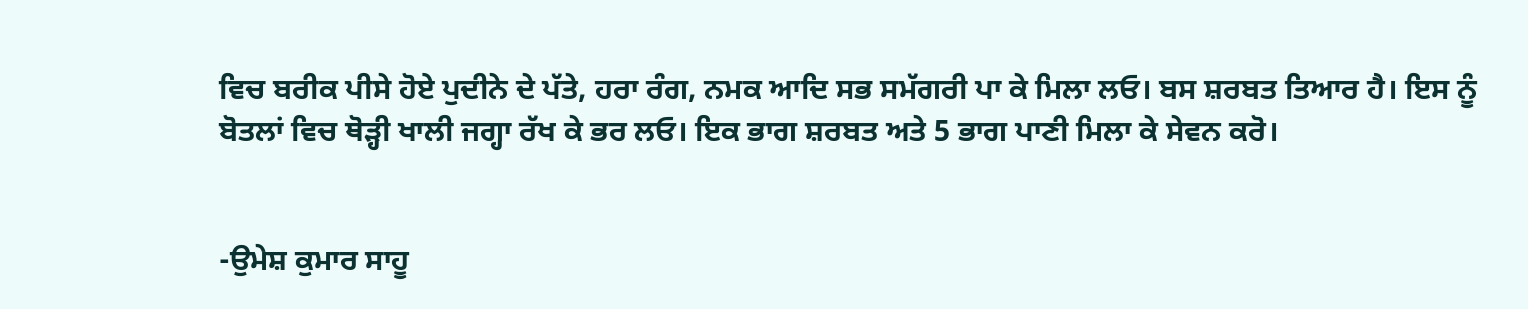ਵਿਚ ਬਰੀਕ ਪੀਸੇ ਹੋਏ ਪੁਦੀਨੇ ਦੇ ਪੱਤੇ, ਹਰਾ ਰੰਗ, ਨਮਕ ਆਦਿ ਸਭ ਸਮੱਗਰੀ ਪਾ ਕੇ ਮਿਲਾ ਲਓ। ਬਸ ਸ਼ਰਬਤ ਤਿਆਰ ਹੈ। ਇਸ ਨੂੰ ਬੋਤਲਾਂ ਵਿਚ ਥੋੜ੍ਹੀ ਖਾਲੀ ਜਗ੍ਹਾ ਰੱਖ ਕੇ ਭਰ ਲਓ। ਇਕ ਭਾਗ ਸ਼ਰਬਤ ਅਤੇ 5 ਭਾਗ ਪਾਣੀ ਮਿਲਾ ਕੇ ਸੇਵਨ ਕਰੋ।


-ਉਮੇਸ਼ ਕੁਮਾਰ ਸਾਹੂ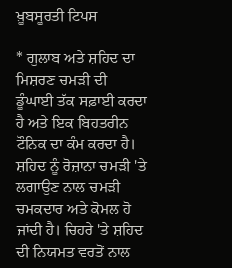ਖ਼ੂਬਸੂਰਤੀ ਟਿਪਸ

* ਗੁਲਾਬ ਅਤੇ ਸ਼ਹਿਦ ਦਾ ਮਿਸ਼ਰਣ ਚਮੜੀ ਦੀ ਡੂੰਘਾਈ ਤੱਕ ਸਫ਼ਾਈ ਕਰਦਾ ਹੈ ਅਤੇ ਇਕ ਬਿਹਤਰੀਨ ਟੌਨਿਕ ਦਾ ਕੰਮ ਕਰਦਾ ਹੈ। ਸ਼ਹਿਦ ਨੂੰ ਰੋਜ਼ਾਨਾ ਚਮੜੀ 'ਤੇ ਲਗਾਉਣ ਨਾਲ ਚਮੜੀ ਚਮਕਦਾਰ ਅਤੇ ਕੋਮਲ ਹੋ ਜਾਂਦੀ ਹੈ। ਚਿਹਰੇ 'ਤੇ ਸ਼ਹਿਦ ਦੀ ਨਿਯਮਤ ਵਰਤੋਂ ਨਾਲ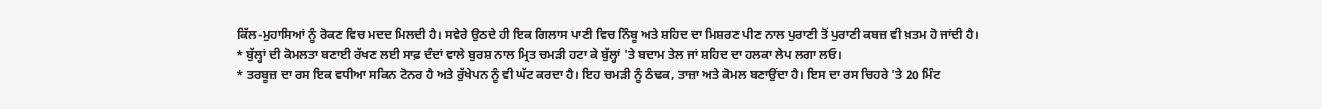ਕਿੱਲ-ਮੁਹਾਸਿਆਂ ਨੂੰ ਰੋਕਣ ਵਿਚ ਮਦਦ ਮਿਲਦੀ ਹੈ। ਸਵੇਰੇ ਉਠਦੇ ਹੀ ਇਕ ਗਿਲਾਸ ਪਾਣੀ ਵਿਚ ਨਿੰਬੂ ਅਤੇ ਸ਼ਹਿਦ ਦਾ ਮਿਸ਼ਰਣ ਪੀਣ ਨਾਲ ਪੁਰਾਣੀ ਤੋਂ ਪੁਰਾਣੀ ਕਬਜ਼ ਵੀ ਖ਼ਤਮ ਹੋ ਜਾਂਦੀ ਹੈ।
* ਬੁੱਲ੍ਹਾਂ ਦੀ ਕੋਮਲਤਾ ਬਣਾਈ ਰੱਖਣ ਲਈ ਸਾਫ਼ ਦੰਦਾਂ ਵਾਲੇ ਬੁਰਸ਼ ਨਾਲ ਮ੍ਰਿਤ ਚਮੜੀ ਹਟਾ ਕੇ ਬੁੱਲ੍ਹਾਂ 'ਤੇ ਬਦਾਮ ਤੇਲ ਜਾਂ ਸ਼ਹਿਦ ਦਾ ਹਲਕਾ ਲੇਪ ਲਗਾ ਲਓ।
* ਤਰਬੂਜ਼ ਦਾ ਰਸ ਇਕ ਵਧੀਆ ਸਕਿਨ ਟੋਨਰ ਹੈ ਅਤੇ ਰੁੱਖੇਪਨ ਨੂੰ ਵੀ ਘੱਟ ਕਰਦਾ ਹੈ। ਇਹ ਚਮੜੀ ਨੂੰ ਠੰਢਕ, ਤਾਜ਼ਾ ਅਤੇ ਕੋਮਲ ਬਣਾਉਂਦਾ ਹੈ। ਇਸ ਦਾ ਰਸ ਚਿਹਰੇ 'ਤੇ 20 ਮਿੰਟ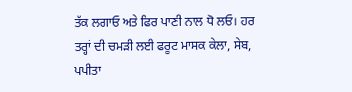ਤੱਕ ਲਗਾਓ ਅਤੇ ਫਿਰ ਪਾਣੀ ਨਾਲ ਧੋ ਲਓ। ਹਰ ਤਰ੍ਹਾਂ ਦੀ ਚਮੜੀ ਲਈ ਫਰੂਟ ਮਾਸਕ ਕੇਲਾ, ਸੇਬ, ਪਪੀਤਾ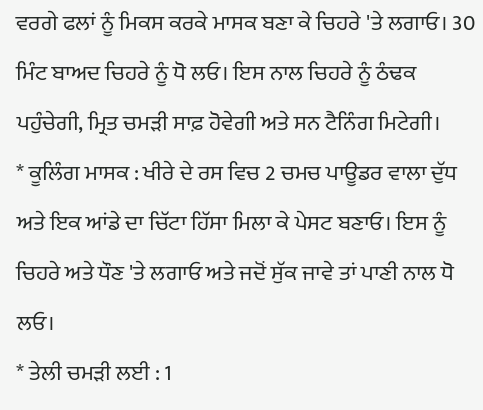ਵਰਗੇ ਫਲਾਂ ਨੂੰ ਮਿਕਸ ਕਰਕੇ ਮਾਸਕ ਬਣਾ ਕੇ ਚਿਹਰੇ 'ਤੇ ਲਗਾਓ। 30 ਮਿੰਟ ਬਾਅਦ ਚਿਹਰੇ ਨੂੰ ਧੋ ਲਓ। ਇਸ ਨਾਲ ਚਿਹਰੇ ਨੂੰ ਠੰਢਕ ਪਹੁੰਚੇਗੀ, ਮ੍ਰਿਤ ਚਮੜੀ ਸਾਫ਼ ਹੋਵੇਗੀ ਅਤੇ ਸਨ ਟੈਨਿੰਗ ਮਿਟੇਗੀ।
* ਕੂਲਿੰਗ ਮਾਸਕ : ਖੀਰੇ ਦੇ ਰਸ ਵਿਚ 2 ਚਮਚ ਪਾਊਡਰ ਵਾਲਾ ਦੁੱਧ ਅਤੇ ਇਕ ਆਂਡੇ ਦਾ ਚਿੱਟਾ ਹਿੱਸਾ ਮਿਲਾ ਕੇ ਪੇਸਟ ਬਣਾਓ। ਇਸ ਨੂੰ ਚਿਹਰੇ ਅਤੇ ਧੌਣ 'ਤੇ ਲਗਾਓ ਅਤੇ ਜਦੋਂ ਸੁੱਕ ਜਾਵੇ ਤਾਂ ਪਾਣੀ ਨਾਲ ਧੋ ਲਓ।
* ਤੇਲੀ ਚਮੜੀ ਲਈ : 1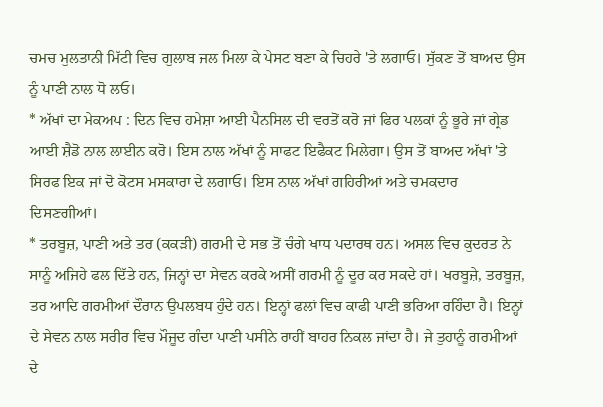ਚਮਚ ਮੁਲਤਾਨੀ ਮਿੱਟੀ ਵਿਚ ਗੁਲਾਬ ਜਲ ਮਿਲਾ ਕੇ ਪੇਸਟ ਬਣਾ ਕੇ ਚਿਹਰੇ 'ਤੇ ਲਗਾਓ। ਸੁੱਕਣ ਤੋਂ ਬਾਅਦ ਉਸ ਨੂੰ ਪਾਣੀ ਨਾਲ ਧੋ ਲਓ।
* ਅੱਖਾਂ ਦਾ ਮੇਕਅਪ : ਦਿਨ ਵਿਚ ਹਮੇਸ਼ਾ ਆਈ ਪੈਨਸਿਲ ਦੀ ਵਰਤੋਂ ਕਰੋ ਜਾਂ ਫਿਰ ਪਲਕਾਂ ਨੂੰ ਭੂਰੇ ਜਾਂ ਗ੍ਰੇਡ ਆਈ ਸ਼ੈਡੋ ਨਾਲ ਲਾਈਨ ਕਰੋ। ਇਸ ਨਾਲ ਅੱਖਾਂ ਨੂੰ ਸਾਫਟ ਇਫੈਕਟ ਮਿਲੇਗਾ। ਉਸ ਤੋਂ ਬਾਅਦ ਅੱਖਾਂ 'ਤੇ ਸਿਰਫ ਇਕ ਜਾਂ ਦੋ ਕੋਟਸ ਮਸਕਾਰਾ ਦੇ ਲਗਾਓ। ਇਸ ਨਾਲ ਅੱਖਾਂ ਗਹਿਰੀਆਂ ਅਤੇ ਚਮਕਦਾਰ ਦਿਸਣਗੀਆਂ।
* ਤਰਬੂਜ਼, ਪਾਣੀ ਅਤੇ ਤਰ (ਕਕੜੀ) ਗਰਮੀ ਦੇ ਸਭ ਤੋਂ ਚੰਗੇ ਖਾਧ ਪਦਾਰਥ ਹਨ। ਅਸਲ ਵਿਚ ਕੁਦਰਤ ਨੇ ਸਾਨੂੰ ਅਜਿਹੇ ਫਲ ਦਿੱਤੇ ਹਨ, ਜਿਨ੍ਹਾਂ ਦਾ ਸੇਵਨ ਕਰਕੇ ਅਸੀਂ ਗਰਮੀ ਨੂੰ ਦੂਰ ਕਰ ਸਕਦੇ ਹਾਂ। ਖਰਬੂਜ਼ੇ, ਤਰਬੂਜ਼, ਤਰ ਆਦਿ ਗਰਮੀਆਂ ਦੌਰਾਨ ਉਪਲਬਧ ਹੁੰਦੇ ਹਨ। ਇਨ੍ਹਾਂ ਫਲਾਂ ਵਿਚ ਕਾਫੀ ਪਾਣੀ ਭਰਿਆ ਰਹਿੰਦਾ ਹੈ। ਇਨ੍ਹਾਂ ਦੇ ਸੇਵਨ ਨਾਲ ਸਰੀਰ ਵਿਚ ਮੌਜੂਦ ਗੰਦਾ ਪਾਣੀ ਪਸੀਨੇ ਰਾਹੀਂ ਬਾਹਰ ਨਿਕਲ ਜਾਂਦਾ ਹੈ। ਜੇ ਤੁਹਾਨੂੰ ਗਰਮੀਆਂ ਦੇ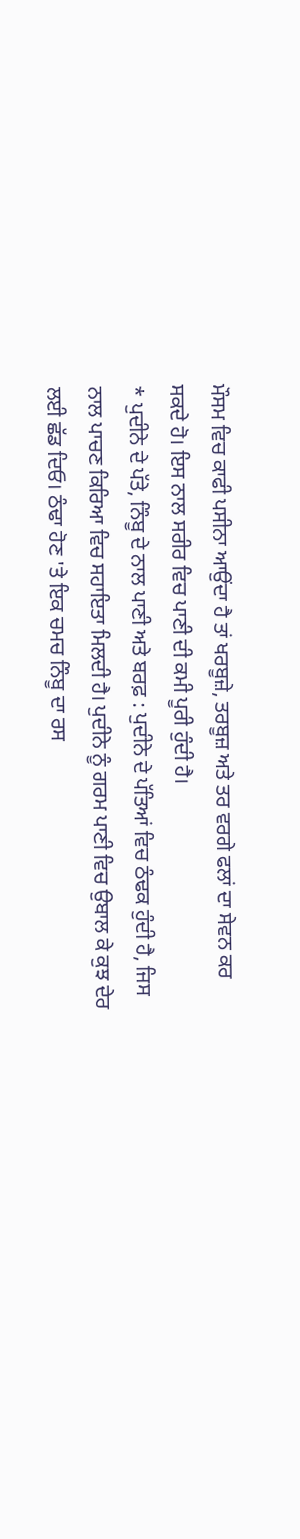ਮੌਸਮ ਵਿਚ ਕਾਫੀ ਪਸੀਨਾ ਆਉਂਦਾ ਹੈ ਤਾਂ ਖਰਬੂਜ਼ੇ, ਤਰਬੂਜ਼ ਅਤੇ ਤਰ ਵਰਗੇ ਫਲਾਂ ਦਾ ਸੇਵਨ ਕਰ ਸਕਦੇ ਹੋ। ਇਸ ਨਾਲ ਸਰੀਰ ਵਿਚ ਪਾਣੀ ਦੀ ਕਮੀ ਪੂਰੀ ਹੁੰਦੀ ਹੈ।
* ਪੁਦੀਨੇ ਦੇ ਪੱਤੇ, ਨਿੰਬੂ ਦੇ ਨਾਲ ਪਾਣੀ ਅਤੇ ਬਰਫ਼ : ਪੁਦੀਨੇ ਦੇ ਪੱਤਿਆਂ ਵਿਚ ਠੰਢਕ ਹੁੰਦੀ ਹੈ, ਜਿਸ ਨਾਲ ਪਾਚਣ ਕਿਰਿਆ ਵਿਚ ਸਹਾਇਤਾ ਮਿਲਦੀ ਹੈ। ਪੁਦੀਨੇ ਨੂੰ ਗਰਮ ਪਾਣੀ ਵਿਚ ਉਬਾਲ ਕੇ ਕੁਝ ਦੇਰ ਲਈ ਛੱਡ ਦਿਓ। ਠੰਢਾ ਹੋਣ 'ਤੇ ਇਕ ਚਮਚ ਨਿੰਬੂ ਦਾ ਰਸ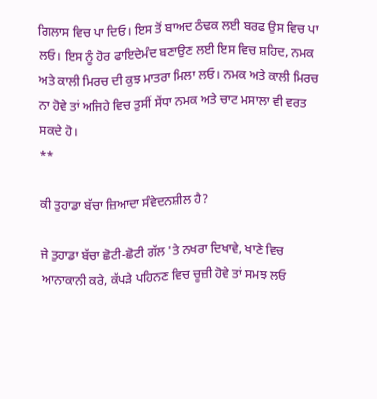ਗਿਲਾਸ ਵਿਚ ਪਾ ਦਿਓ। ਇਸ ਤੋਂ ਬਾਅਦ ਠੰਢਕ ਲਈ ਬਰਫ ਉਸ ਵਿਚ ਪਾ ਲਓ। ਇਸ ਨੂੰ ਹੋਰ ਫਾਇਦੇਮੰਦ ਬਣਾਉਣ ਲਈ ਇਸ ਵਿਚ ਸ਼ਹਿਦ, ਨਮਕ ਅਤੇ ਕਾਲੀ ਮਿਰਚ ਦੀ ਕੁਝ ਮਾਤਰਾ ਮਿਲਾ ਲਓ। ਨਮਕ ਅਤੇ ਕਾਲੀ ਮਿਰਚ ਨਾ ਹੋਵੇ ਤਾਂ ਅਜਿਹੇ ਵਿਚ ਤੁਸੀਂ ਸੇਂਧਾ ਨਮਕ ਅਤੇ ਚਾਟ ਮਸਾਲਾ ਵੀ ਵਰਤ ਸਕਦੇ ਹੋ।
**

ਕੀ ਤੁਹਾਡਾ ਬੱਚਾ ਜ਼ਿਆਦਾ ਸੰਵੇਦਨਸ਼ੀਲ ਹੈ?

ਜੇ ਤੁਹਾਡਾ ਬੱਚਾ ਛੋਟੀ-ਛੋਟੀ ਗੱਲ 'ਤੇ ਨਖਰਾ ਦਿਖਾਵੇ, ਖਾਣੇ ਵਿਚ ਆਨਾਕਾਨੀ ਕਰੇ, ਕੱਪੜੇ ਪਹਿਨਣ ਵਿਚ ਚੂਜ਼ੀ ਹੋਵੇ ਤਾਂ ਸਮਝ ਲਓ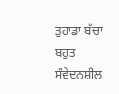ਤੁਹਾਡਾ ਬੱਚਾ ਬਹੁਤ ਸੰਵੇਦਨਸ਼ੀਲ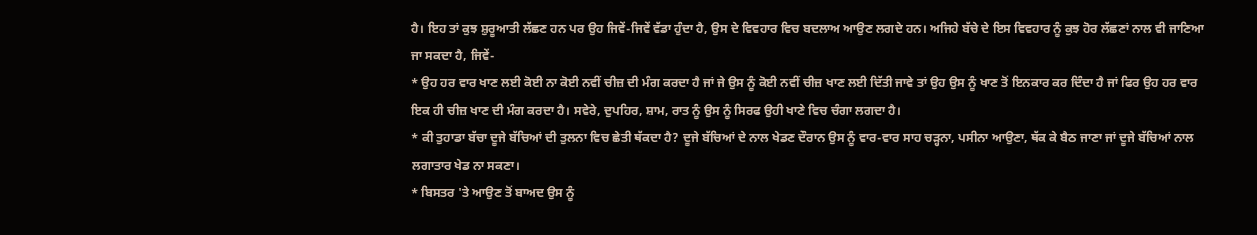ਹੈ। ਇਹ ਤਾਂ ਕੁਝ ਸ਼ੁਰੂਆਤੀ ਲੱਛਣ ਹਨ ਪਰ ਉਹ ਜਿਵੇਂ-ਜਿਵੇਂ ਵੱਡਾ ਹੁੰਦਾ ਹੈ, ਉਸ ਦੇ ਵਿਵਹਾਰ ਵਿਚ ਬਦਲਾਅ ਆਉਣ ਲਗਦੇ ਹਨ। ਅਜਿਹੇ ਬੱਚੇ ਦੇ ਇਸ ਵਿਵਹਾਰ ਨੂੰ ਕੁਝ ਹੋਰ ਲੱਛਣਾਂ ਨਾਲ ਵੀ ਜਾਣਿਆ ਜਾ ਸਕਦਾ ਹੈ, ਜਿਵੇਂ-
* ਉਹ ਹਰ ਵਾਰ ਖਾਣ ਲਈ ਕੋਈ ਨਾ ਕੋਈ ਨਵੀਂ ਚੀਜ਼ ਦੀ ਮੰਗ ਕਰਦਾ ਹੈ ਜਾਂ ਜੇ ਉਸ ਨੂੰ ਕੋਈ ਨਵੀਂ ਚੀਜ਼ ਖਾਣ ਲਈ ਦਿੱਤੀ ਜਾਵੇ ਤਾਂ ਉਹ ਉਸ ਨੂੰ ਖਾਣ ਤੋਂ ਇਨਕਾਰ ਕਰ ਦਿੰਦਾ ਹੈ ਜਾਂ ਫਿਰ ਉਹ ਹਰ ਵਾਰ ਇਕ ਹੀ ਚੀਜ਼ ਖਾਣ ਦੀ ਮੰਗ ਕਰਦਾ ਹੈ। ਸਵੇਰੇ, ਦੁਪਹਿਰ, ਸ਼ਾਮ, ਰਾਤ ਨੂੰ ਉਸ ਨੂੰ ਸਿਰਫ ਉਹੀ ਖਾਣੇ ਵਿਚ ਚੰਗਾ ਲਗਦਾ ਹੈ।
* ਕੀ ਤੁਹਾਡਾ ਬੱਚਾ ਦੂਜੇ ਬੱਚਿਆਂ ਦੀ ਤੁਲਨਾ ਵਿਚ ਛੇਤੀ ਥੱਕਦਾ ਹੈ? ਦੂਜੇ ਬੱਚਿਆਂ ਦੇ ਨਾਲ ਖੇਡਣ ਦੌਰਾਨ ਉਸ ਨੂੰ ਵਾਰ-ਵਾਰ ਸਾਹ ਚੜ੍ਹਨਾ, ਪਸੀਨਾ ਆਉਣਾ, ਥੱਕ ਕੇ ਬੈਠ ਜਾਣਾ ਜਾਂ ਦੂਜੇ ਬੱਚਿਆਂ ਨਾਲ ਲਗਾਤਾਰ ਖੇਡ ਨਾ ਸਕਣਾ।
* ਬਿਸਤਰ 'ਤੇ ਆਉਣ ਤੋਂ ਬਾਅਦ ਉਸ ਨੂੰ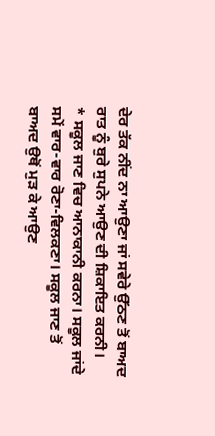ਦੇਰ ਤੱਕ ਨੀਂਦ ਨਾ ਆਉਣਾ ਜਾਂ ਸਵੇਰੇ ਉੱਠਣ ਤੋਂ ਬਾਅਦ ਰਾਤ ਨੂੰ ਬੁਰੇ ਸੁਪਨੇ ਆਉਣ ਦੀ ਸ਼ਿਕਾਇਤ ਕਰਨੀ।
* ਸਕੂਲ ਜਾਣ ਵਿਚ ਆਨਾਕਾਨੀ ਕਰਨਾ। ਸਕੂਲ ਜਾਂਦੇ ਸਮੇਂ ਵਾਰ-ਵਾਰ ਰੋਣਾ-ਵਿਲਕਣਾ। ਸਕੂਲ ਜਾਣ ਤੋਂ ਬਾਅਦ ਉਥੋਂ ਮੁੜ ਕੇ ਆਉਣ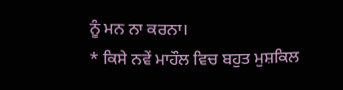ਨੂੰ ਮਨ ਨਾ ਕਰਨਾ।
* ਕਿਸੇ ਨਵੇਂ ਮਾਹੌਲ ਵਿਚ ਬਹੁਤ ਮੁਸ਼ਕਿਲ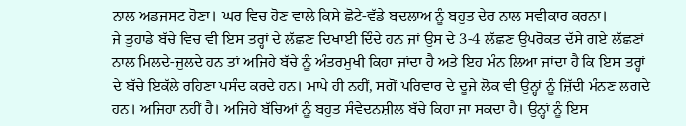ਨਾਲ ਅਡਜਸਟ ਹੋਣਾ। ਘਰ ਵਿਚ ਹੋਣ ਵਾਲੇ ਕਿਸੇ ਛੋਟੇ-ਵੱਡੇ ਬਦਲਾਅ ਨੂੰ ਬਹੁਤ ਦੇਰ ਨਾਲ ਸਵੀਕਾਰ ਕਰਨਾ।
ਜੇ ਤੁਹਾਡੇ ਬੱਚੇ ਵਿਚ ਵੀ ਇਸ ਤਰ੍ਹਾਂ ਦੇ ਲੱਛਣ ਦਿਖਾਈ ਦਿੰਦੇ ਹਨ ਜਾਂ ਉਸ ਦੇ 3-4 ਲੱਛਣ ਉਪਰੋਕਤ ਦੱਸੇ ਗਏ ਲੱਛਣਾਂ ਨਾਲ ਮਿਲਦੇ-ਜੁਲਦੇ ਹਨ ਤਾਂ ਅਜਿਹੇ ਬੱਚੇ ਨੂੰ ਅੰਤਰਮੁਖੀ ਕਿਹਾ ਜਾਂਦਾ ਹੈ ਅਤੇ ਇਹ ਮੰਨ ਲਿਆ ਜਾਂਦਾ ਹੈ ਕਿ ਇਸ ਤਰ੍ਹਾਂ ਦੇ ਬੱਚੇ ਇਕੱਲੇ ਰਹਿਣਾ ਪਸੰਦ ਕਰਦੇ ਹਨ। ਮਾਪੇ ਹੀ ਨਹੀਂ, ਸਗੋਂ ਪਰਿਵਾਰ ਦੇ ਦੂਜੇ ਲੋਕ ਵੀ ਉਨ੍ਹਾਂ ਨੂੰ ਜ਼ਿੱਦੀ ਮੰਨਣ ਲਗਦੇ ਹਨ। ਅਜਿਹਾ ਨਹੀਂ ਹੈ। ਅਜਿਹੇ ਬੱਚਿਆਂ ਨੂੰ ਬਹੁਤ ਸੰਵੇਦਨਸ਼ੀਲ ਬੱਚੇ ਕਿਹਾ ਜਾ ਸਕਦਾ ਹੈ। ਉਨ੍ਹਾਂ ਨੂੰ ਇਸ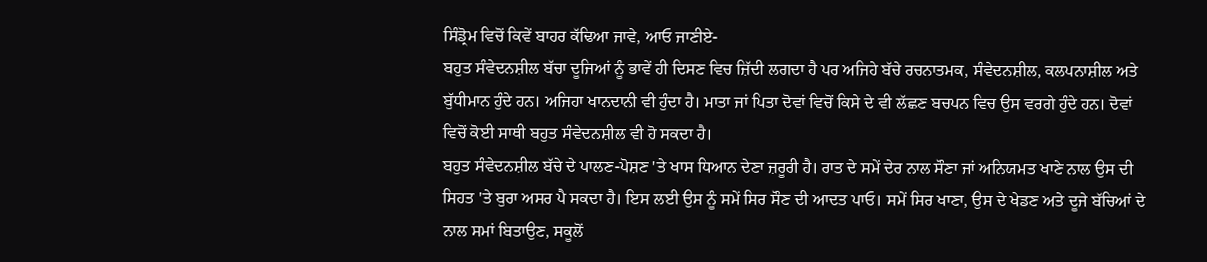ਸਿੰਡ੍ਰੋਮ ਵਿਚੋਂ ਕਿਵੇਂ ਬਾਹਰ ਕੱਢਿਆ ਜਾਵੇ, ਆਓ ਜਾਣੀਏ-
ਬਹੁਤ ਸੰਵੇਦਨਸ਼ੀਲ ਬੱਚਾ ਦੂਜਿਆਂ ਨੂੰ ਭਾਵੇਂ ਹੀ ਦਿਸਣ ਵਿਚ ਜ਼ਿੱਦੀ ਲਗਦਾ ਹੈ ਪਰ ਅਜਿਹੇ ਬੱਚੇ ਰਚਨਾਤਮਕ, ਸੰਵੇਦਨਸ਼ੀਲ, ਕਲਪਨਾਸ਼ੀਲ ਅਤੇ ਬੁੱਧੀਮਾਨ ਹੁੰਦੇ ਹਨ। ਅਜਿਹਾ ਖਾਨਦਾਨੀ ਵੀ ਹੁੰਦਾ ਹੈ। ਮਾਤਾ ਜਾਂ ਪਿਤਾ ਦੋਵਾਂ ਵਿਚੋਂ ਕਿਸੇ ਦੇ ਵੀ ਲੱਛਣ ਬਚਪਨ ਵਿਚ ਉਸ ਵਰਗੇ ਹੁੰਦੇ ਹਨ। ਦੋਵਾਂ ਵਿਚੋਂ ਕੋਈ ਸਾਥੀ ਬਹੁਤ ਸੰਵੇਦਨਸ਼ੀਲ ਵੀ ਹੋ ਸਕਦਾ ਹੈ।
ਬਹੁਤ ਸੰਵੇਦਨਸ਼ੀਲ ਬੱਚੇ ਦੇ ਪਾਲਣ-ਪੋਸ਼ਣ 'ਤੇ ਖਾਸ ਧਿਆਨ ਦੇਣਾ ਜ਼ਰੂਰੀ ਹੈ। ਰਾਤ ਦੇ ਸਮੇਂ ਦੇਰ ਨਾਲ ਸੌਣਾ ਜਾਂ ਅਨਿਯਮਤ ਖਾਣੇ ਨਾਲ ਉਸ ਦੀ ਸਿਹਤ 'ਤੇ ਬੁਰਾ ਅਸਰ ਪੈ ਸਕਦਾ ਹੈ। ਇਸ ਲਈ ਉਸ ਨੂੰ ਸਮੇਂ ਸਿਰ ਸੌਣ ਦੀ ਆਦਤ ਪਾਓ। ਸਮੇਂ ਸਿਰ ਖਾਣਾ, ਉਸ ਦੇ ਖੇਡਣ ਅਤੇ ਦੂਜੇ ਬੱਚਿਆਂ ਦੇ ਨਾਲ ਸਮਾਂ ਬਿਤਾਉਣ, ਸਕੂਲੋਂ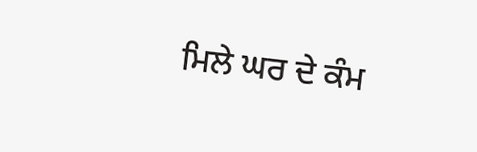ਮਿਲੇ ਘਰ ਦੇ ਕੰਮ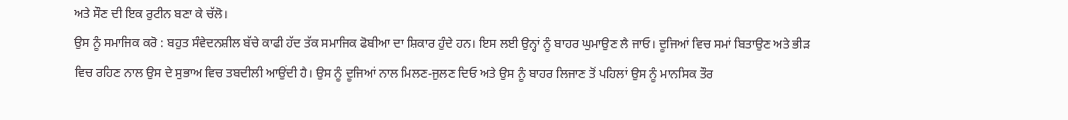ਅਤੇ ਸੌਣ ਦੀ ਇਕ ਰੁਟੀਨ ਬਣਾ ਕੇ ਚੱਲੋ।
ਉਸ ਨੂੰ ਸਮਾਜਿਕ ਕਰੋ : ਬਹੁਤ ਸੰਵੇਦਨਸ਼ੀਲ ਬੱਚੇ ਕਾਫੀ ਹੱਦ ਤੱਕ ਸਮਾਜਿਕ ਫੋਬੀਆ ਦਾ ਸ਼ਿਕਾਰ ਹੁੰਦੇ ਹਨ। ਇਸ ਲਈ ਉਨ੍ਹਾਂ ਨੂੰ ਬਾਹਰ ਘੁਮਾਉਣ ਲੈ ਜਾਓ। ਦੂਜਿਆਂ ਵਿਚ ਸਮਾਂ ਬਿਤਾਉਣ ਅਤੇ ਭੀੜ ਵਿਚ ਰਹਿਣ ਨਾਲ ਉਸ ਦੇ ਸੁਭਾਅ ਵਿਚ ਤਬਦੀਲੀ ਆਉਂਦੀ ਹੈ। ਉਸ ਨੂੰ ਦੂਜਿਆਂ ਨਾਲ ਮਿਲਣ-ਜੁਲਣ ਦਿਓ ਅਤੇ ਉਸ ਨੂੰ ਬਾਹਰ ਲਿਜਾਣ ਤੋਂ ਪਹਿਲਾਂ ਉਸ ਨੂੰ ਮਾਨਸਿਕ ਤੌਰ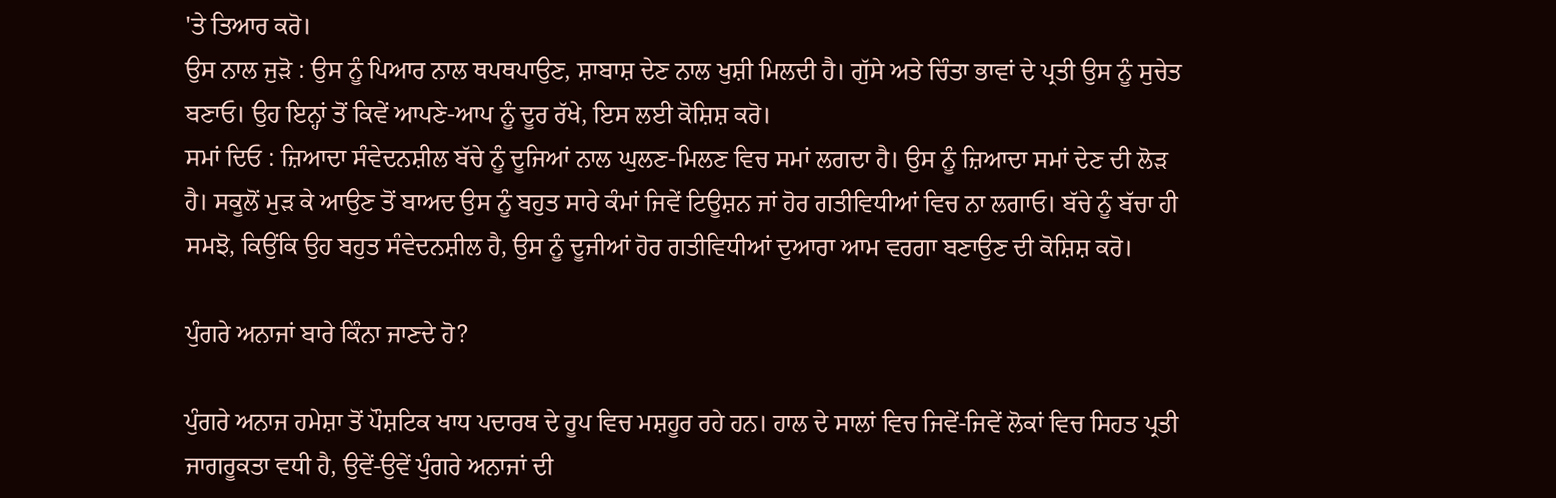'ਤੇ ਤਿਆਰ ਕਰੋ।
ਉਸ ਨਾਲ ਜੁੜੋ : ਉਸ ਨੂੰ ਪਿਆਰ ਨਾਲ ਥਪਥਪਾਉਣ, ਸ਼ਾਬਾਸ਼ ਦੇਣ ਨਾਲ ਖੁਸ਼ੀ ਮਿਲਦੀ ਹੈ। ਗੁੱਸੇ ਅਤੇ ਚਿੰਤਾ ਭਾਵਾਂ ਦੇ ਪ੍ਰਤੀ ਉਸ ਨੂੰ ਸੁਚੇਤ ਬਣਾਓ। ਉਹ ਇਨ੍ਹਾਂ ਤੋਂ ਕਿਵੇਂ ਆਪਣੇ-ਆਪ ਨੂੰ ਦੂਰ ਰੱਖੇ, ਇਸ ਲਈ ਕੋਸ਼ਿਸ਼ ਕਰੋ।
ਸਮਾਂ ਦਿਓ : ਜ਼ਿਆਦਾ ਸੰਵੇਦਨਸ਼ੀਲ ਬੱਚੇ ਨੂੰ ਦੂਜਿਆਂ ਨਾਲ ਘੁਲਣ-ਮਿਲਣ ਵਿਚ ਸਮਾਂ ਲਗਦਾ ਹੈ। ਉਸ ਨੂੰ ਜ਼ਿਆਦਾ ਸਮਾਂ ਦੇਣ ਦੀ ਲੋੜ ਹੈ। ਸਕੂਲੋਂ ਮੁੜ ਕੇ ਆਉਣ ਤੋਂ ਬਾਅਦ ਉਸ ਨੂੰ ਬਹੁਤ ਸਾਰੇ ਕੰਮਾਂ ਜਿਵੇਂ ਟਿਊਸ਼ਨ ਜਾਂ ਹੋਰ ਗਤੀਵਿਧੀਆਂ ਵਿਚ ਨਾ ਲਗਾਓ। ਬੱਚੇ ਨੂੰ ਬੱਚਾ ਹੀ ਸਮਝੋ, ਕਿਉਂਕਿ ਉਹ ਬਹੁਤ ਸੰਵੇਦਨਸ਼ੀਲ ਹੈ, ਉਸ ਨੂੰ ਦੂਜੀਆਂ ਹੋਰ ਗਤੀਵਿਧੀਆਂ ਦੁਆਰਾ ਆਮ ਵਰਗਾ ਬਣਾਉਣ ਦੀ ਕੋਸ਼ਿਸ਼ ਕਰੋ।

ਪੁੰਗਰੇ ਅਨਾਜਾਂ ਬਾਰੇ ਕਿੰਨਾ ਜਾਣਦੇ ਹੋ?

ਪੁੰਗਰੇ ਅਨਾਜ ਹਮੇਸ਼ਾ ਤੋਂ ਪੌਸ਼ਟਿਕ ਖਾਧ ਪਦਾਰਥ ਦੇ ਰੂਪ ਵਿਚ ਮਸ਼ਹੂਰ ਰਹੇ ਹਨ। ਹਾਲ ਦੇ ਸਾਲਾਂ ਵਿਚ ਜਿਵੇਂ-ਜਿਵੇਂ ਲੋਕਾਂ ਵਿਚ ਸਿਹਤ ਪ੍ਰਤੀ ਜਾਗਰੂਕਤਾ ਵਧੀ ਹੈ, ਉਵੇਂ-ਉਵੇਂ ਪੁੰਗਰੇ ਅਨਾਜਾਂ ਦੀ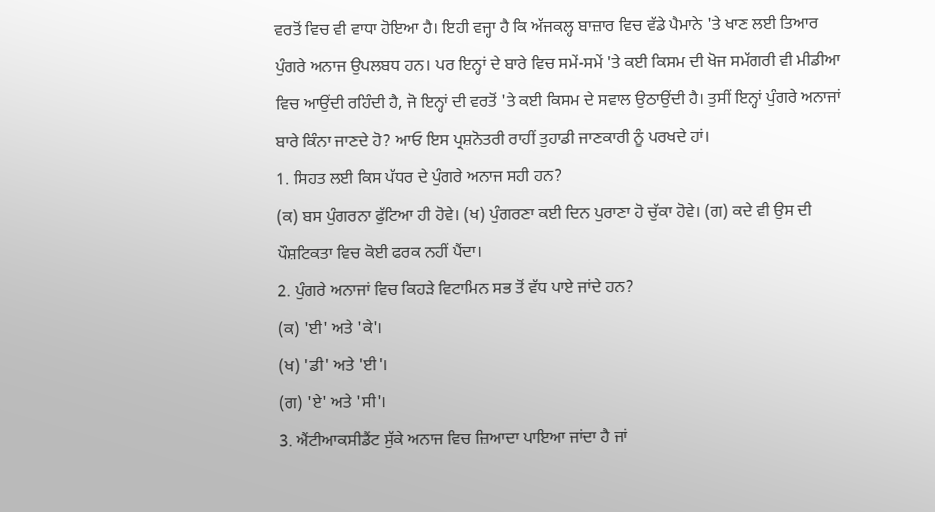ਵਰਤੋਂ ਵਿਚ ਵੀ ਵਾਧਾ ਹੋਇਆ ਹੈ। ਇਹੀ ਵਜ੍ਹਾ ਹੈ ਕਿ ਅੱਜਕਲ੍ਹ ਬਾਜ਼ਾਰ ਵਿਚ ਵੱਡੇ ਪੈਮਾਨੇ 'ਤੇ ਖਾਣ ਲਈ ਤਿਆਰ ਪੁੰਗਰੇ ਅਨਾਜ ਉਪਲਬਧ ਹਨ। ਪਰ ਇਨ੍ਹਾਂ ਦੇ ਬਾਰੇ ਵਿਚ ਸਮੇਂ-ਸਮੇਂ 'ਤੇ ਕਈ ਕਿਸਮ ਦੀ ਖੋਜ ਸਮੱਗਰੀ ਵੀ ਮੀਡੀਆ ਵਿਚ ਆਉਂਦੀ ਰਹਿੰਦੀ ਹੈ, ਜੋ ਇਨ੍ਹਾਂ ਦੀ ਵਰਤੋਂ 'ਤੇ ਕਈ ਕਿਸਮ ਦੇ ਸਵਾਲ ਉਠਾਉਂਦੀ ਹੈ। ਤੁਸੀਂ ਇਨ੍ਹਾਂ ਪੁੰਗਰੇ ਅਨਾਜਾਂ ਬਾਰੇ ਕਿੰਨਾ ਜਾਣਦੇ ਹੋ? ਆਓ ਇਸ ਪ੍ਰਸ਼ਨੋਤਰੀ ਰਾਹੀਂ ਤੁਹਾਡੀ ਜਾਣਕਾਰੀ ਨੂੰ ਪਰਖਦੇ ਹਾਂ।
1. ਸਿਹਤ ਲਈ ਕਿਸ ਪੱਧਰ ਦੇ ਪੁੰਗਰੇ ਅਨਾਜ ਸਹੀ ਹਨ?
(ਕ) ਬਸ ਪੁੰਗਰਨਾ ਫੁੱਟਿਆ ਹੀ ਹੋਵੇ। (ਖ) ਪੁੰਗਰਣਾ ਕਈ ਦਿਨ ਪੁਰਾਣਾ ਹੋ ਚੁੱਕਾ ਹੋਵੇ। (ਗ) ਕਦੇ ਵੀ ਉਸ ਦੀ ਪੌਸ਼ਟਿਕਤਾ ਵਿਚ ਕੋਈ ਫਰਕ ਨਹੀਂ ਪੈਂਦਾ।
2. ਪੁੰਗਰੇ ਅਨਾਜਾਂ ਵਿਚ ਕਿਹੜੇ ਵਿਟਾਮਿਨ ਸਭ ਤੋਂ ਵੱਧ ਪਾਏ ਜਾਂਦੇ ਹਨ?
(ਕ) 'ਈ' ਅਤੇ 'ਕੇ'।
(ਖ) 'ਡੀ' ਅਤੇ 'ਈ'।
(ਗ) 'ਏ' ਅਤੇ 'ਸੀ'।
3. ਐਂਟੀਆਕਸੀਡੈਂਟ ਸੁੱਕੇ ਅਨਾਜ ਵਿਚ ਜ਼ਿਆਦਾ ਪਾਇਆ ਜਾਂਦਾ ਹੈ ਜਾਂ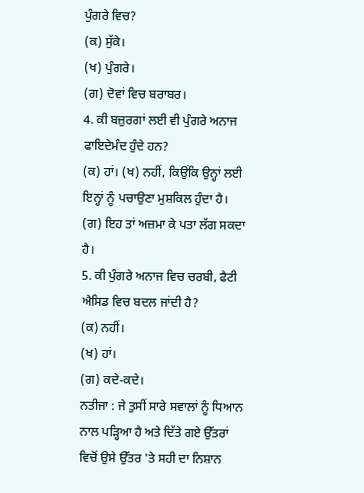ਪੁੰਗਰੇ ਵਿਚ?
(ਕ) ਸੁੱਕੇ।
(ਖ) ਪੁੰਗਰੇ।
(ਗ) ਦੋਵਾਂ ਵਿਚ ਬਰਾਬਰ।
4. ਕੀ ਬਜ਼ੁਰਗਾਂ ਲਈ ਵੀ ਪੁੰਗਰੇ ਅਨਾਜ ਫਾਇਦੇਮੰਦ ਹੁੰਦੇ ਹਨ?
(ਕ) ਹਾਂ। (ਖ) ਨਹੀਂ, ਕਿਉਂਕਿ ਉਨ੍ਹਾਂ ਲਈ ਇਨ੍ਹਾਂ ਨੂੰ ਪਚਾਉਣਾ ਮੁਸ਼ਕਿਲ ਹੁੰਦਾ ਹੈ। (ਗ) ਇਹ ਤਾਂ ਅਜ਼ਮਾ ਕੇ ਪਤਾ ਲੱਗ ਸਕਦਾ ਹੈ।
5. ਕੀ ਪੁੰਗਰੇ ਅਨਾਜ ਵਿਚ ਚਰਬੀ, ਫੈਟੀ ਐਸਿਡ ਵਿਚ ਬਦਲ ਜਾਂਦੀ ਹੈ?
(ਕ) ਨਹੀਂ।
(ਖ) ਹਾਂ।
(ਗ) ਕਦੇ-ਕਦੇ।
ਨਤੀਜਾ : ਜੇ ਤੁਸੀਂ ਸਾਰੇ ਸਵਾਲਾਂ ਨੂੰ ਧਿਆਨ ਨਾਲ ਪੜ੍ਹਿਆ ਹੈ ਅਤੇ ਦਿੱਤੇ ਗਏ ਉੱਤਰਾਂ ਵਿਚੋਂ ਉਸੇ ਉੱਤਰ 'ਤੇ ਸਹੀ ਦਾ ਨਿਸ਼ਾਨ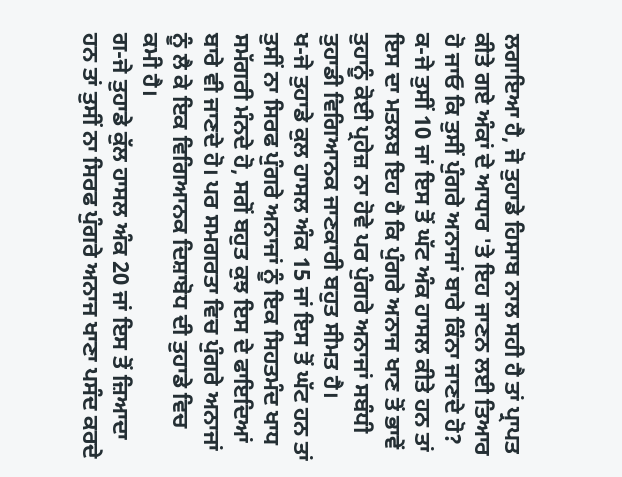ਲਗਾਇਆ ਹੈ, ਜੋ ਤੁਹਾਡੇ ਹਿਸਾਬ ਨਾਲ ਸਹੀ ਹੈ ਤਾਂ ਪ੍ਰਾਪਤ ਕੀਤੇ ਗਏ ਅੰਕਾਂ ਦੇ ਆਧਾਰ 'ਤੇ ਇਹ ਜਾਣਨ ਲਈ ਤਿਆਰ ਹੋ ਜਾਓ ਕਿ ਤੁਸੀਂ ਪੁੰਗਰੇ ਅਨਾਜਾਂ ਬਾਰੇ ਕਿੰਨਾ ਜਾਣਦੇ ਹੋ?
ਕ-ਜੇ ਤੁਸੀਂ 10 ਜਾਂ ਇਸ ਤੋਂ ਘੱਟ ਅੰਕ ਹਾਸਲ ਕੀਤੇ ਹਨ ਤਾਂ ਇਸ ਦਾ ਮਤਲਬ ਇਹ ਹੈ ਕਿ ਪੁੰਗਰੇ ਅਨਾਜ ਖਾਣ ਤੋਂ ਭਾਵੇਂ ਤੁਹਾਨੂੰ ਕੋਈ ਪ੍ਰਹੇਜ਼ ਨਾ ਹੋਵੇ ਪਰ ਪੁੰਗਰੇ ਅਨਾਜਾਂ ਸਬੰਧੀ ਤੁਹਾਡੀ ਵਿਗਿਆਨਕ ਜਾਣਕਾਰੀ ਬਹੁਤ ਸੀਮਤ ਹੈ।
ਖ-ਜੇ ਤੁਹਾਡੇ ਕੁਲ ਹਾਸਲ ਅੰਕ 15 ਜਾਂ ਇਸ ਤੋਂ ਘੱਟ ਹਨ ਤਾਂ ਤੁਸੀਂ ਨਾ ਸਿਰਫ ਪੁੰਗਰੇ ਅਨਾਜਾਂ ਨੂੰ ਇਕ ਸਿਹਤਮੰਦ ਖਾਧ ਸਮੱਗਰੀ ਮੰਨਦੇ ਹੋ, ਸਗੋਂ ਬਹੁਤ ਕੁਝ ਇਸ ਦੇ ਫਾਇਦਿਆਂ ਬਾਰੇ ਵੀ ਜਾਣਦੇ ਹੋ। ਪਰ ਸਮਗਰਤਾ ਵਿਚ ਪੁੰਗਰੇ ਅਨਾਜਾਂ ਨੂੰ ਲੈ ਕੇ ਇਕ ਵਿਗਿਆਨਕ ਦਿਸ਼ਾਬੋਧ ਦੀ ਤੁਹਾਡੇ ਵਿਚ ਕਮੀ ਹੈ।
ਗ-ਜੇ ਤੁਹਾਡੇ ਕੁੱਲ ਹਾਸਲ ਅੰਕ 20 ਜਾਂ ਇਸ ਤੋਂ ਜ਼ਿਆਦਾ ਹਨ ਤਾਂ ਤੁਸੀਂ ਨਾ ਸਿਰਫ ਪੁੰਗਰੇ ਅਨਾਜ ਖਾਣਾ ਪਸੰਦ ਕਰਦੇ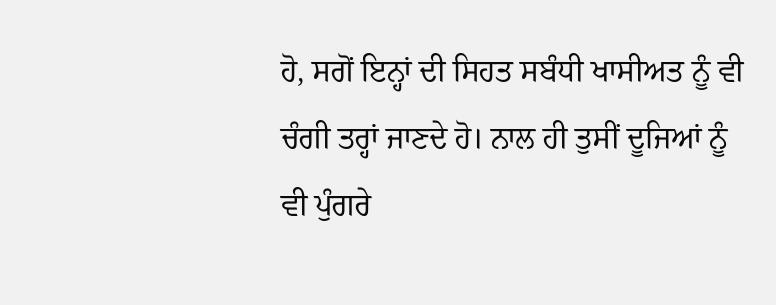ਹੋ, ਸਗੋਂ ਇਨ੍ਹਾਂ ਦੀ ਸਿਹਤ ਸਬੰਧੀ ਖਾਸੀਅਤ ਨੂੰ ਵੀ ਚੰਗੀ ਤਰ੍ਹਾਂ ਜਾਣਦੇ ਹੋ। ਨਾਲ ਹੀ ਤੁਸੀਂ ਦੂਜਿਆਂ ਨੂੰ ਵੀ ਪੁੰਗਰੇ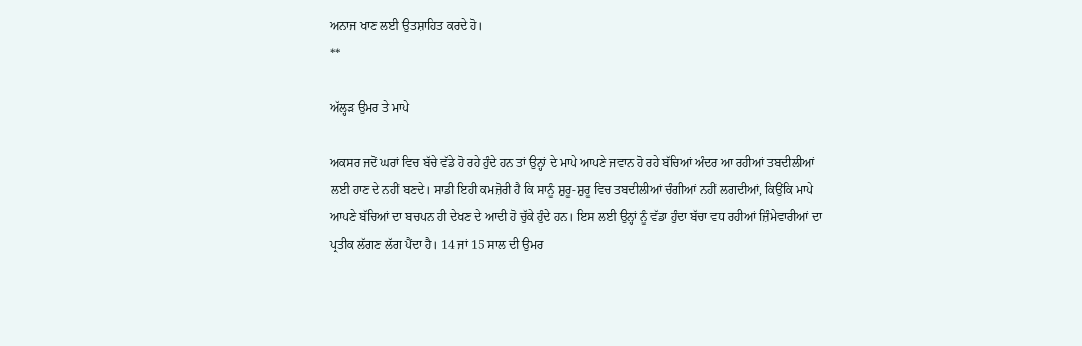ਅਨਾਜ ਖਾਣ ਲਈ ਉਤਸ਼ਾਹਿਤ ਕਰਦੇ ਹੋ।
**

ਅੱਲ੍ਹੜ ਉਮਰ ਤੇ ਮਾਪੇ

ਅਕਸਰ ਜਦੋਂ ਘਰਾਂ ਵਿਚ ਬੱਚੇ ਵੱਡੇ ਹੋ ਰਹੇ ਹੁੰਦੇ ਹਨ ਤਾਂ ਉਨ੍ਹਾਂ ਦੇ ਮਾਪੇ ਆਪਣੇ ਜਵਾਨ ਹੋ ਰਹੇ ਬੱਚਿਆਂ ਅੰਦਰ ਆ ਰਹੀਆਂ ਤਬਦੀਲੀਆਂ ਲਈ ਹਾਣ ਦੇ ਨਹੀਂ ਬਣਦੇ। ਸਾਡੀ ਇਹੀ ਕਮਜ਼ੋਰੀ ਹੈ ਕਿ ਸਾਨੂੰ ਸ਼ੁਰੂ-ਸ਼ੁਰੂ ਵਿਚ ਤਬਦੀਲੀਆਂ ਚੰਗੀਆਂ ਨਹੀਂ ਲਗਦੀਆਂ, ਕਿਉਂਕਿ ਮਾਪੇ ਆਪਣੇ ਬੱਚਿਆਂ ਦਾ ਬਚਪਨ ਹੀ ਦੇਖਣ ਦੇ ਆਦੀ ਹੋ ਚੁੱਕੇ ਹੁੰਦੇ ਹਨ। ਇਸ ਲਈ ਉਨ੍ਹਾਂ ਨੂੰ ਵੱਡਾ ਹੁੰਦਾ ਬੱਚਾ ਵਧ ਰਹੀਆਂ ਜ਼ਿੰਮੇਵਾਰੀਆਂ ਦਾ ਪ੍ਰਤੀਕ ਲੱਗਣ ਲੱਗ ਪੈਂਦਾ ਹੈ। 14 ਜਾਂ 15 ਸਾਲ ਦੀ ਉਮਰ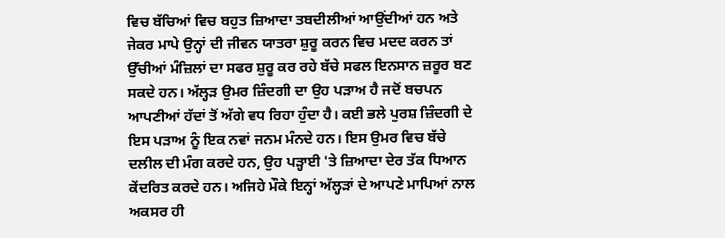ਵਿਚ ਬੱਚਿਆਂ ਵਿਚ ਬਹੁਤ ਜ਼ਿਆਦਾ ਤਬਦੀਲੀਆਂ ਆਉਂਦੀਆਂ ਹਨ ਅਤੇ ਜੇਕਰ ਮਾਪੇ ਉਨ੍ਹਾਂ ਦੀ ਜੀਵਨ ਯਾਤਰਾ ਸ਼ੁਰੂ ਕਰਨ ਵਿਚ ਮਦਦ ਕਰਨ ਤਾਂ ਉੱਚੀਆਂ ਮੰਜ਼ਿਲਾਂ ਦਾ ਸਫਰ ਸ਼ੁਰੂ ਕਰ ਰਹੇ ਬੱਚੇ ਸਫਲ ਇਨਸਾਨ ਜ਼ਰੂਰ ਬਣ ਸਕਦੇ ਹਨ। ਅੱਲ੍ਹੜ ਉਮਰ ਜ਼ਿੰਦਗੀ ਦਾ ਉਹ ਪੜਾਅ ਹੈ ਜਦੋਂ ਬਚਪਨ ਆਪਣੀਆਂ ਹੱਦਾਂ ਤੋਂ ਅੱਗੇ ਵਧ ਰਿਹਾ ਹੁੰਦਾ ਹੈ। ਕਈ ਭਲੇ ਪੁਰਸ਼ ਜ਼ਿੰਦਗੀ ਦੇ ਇਸ ਪੜਾਅ ਨੂੰ ਇਕ ਨਵਾਂ ਜਨਮ ਮੰਨਦੇ ਹਨ। ਇਸ ਉਮਰ ਵਿਚ ਬੱਚੇ ਦਲੀਲ ਦੀ ਮੰਗ ਕਰਦੇ ਹਨ, ਉਹ ਪੜ੍ਹਾਈ 'ਤੇ ਜ਼ਿਆਦਾ ਦੇਰ ਤੱਕ ਧਿਆਨ ਕੇਂਦਰਿਤ ਕਰਦੇ ਹਨ। ਅਜਿਹੇ ਮੌਕੇ ਇਨ੍ਹਾਂ ਅੱਲ੍ਹੜਾਂ ਦੇ ਆਪਣੇ ਮਾਪਿਆਂ ਨਾਲ ਅਕਸਰ ਹੀ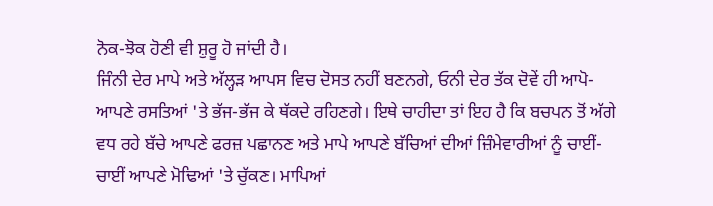ਨੋਕ-ਝੋਕ ਹੋਣੀ ਵੀ ਸ਼ੁਰੂ ਹੋ ਜਾਂਦੀ ਹੈ।
ਜਿੰਨੀ ਦੇਰ ਮਾਪੇ ਅਤੇ ਅੱਲ੍ਹੜ ਆਪਸ ਵਿਚ ਦੋਸਤ ਨਹੀਂ ਬਣਨਗੇ, ਓਨੀ ਦੇਰ ਤੱਕ ਦੋਵੇਂ ਹੀ ਆਪੋ-ਆਪਣੇ ਰਸਤਿਆਂ 'ਤੇ ਭੱਜ-ਭੱਜ ਕੇ ਥੱਕਦੇ ਰਹਿਣਗੇ। ਇਥੇ ਚਾਹੀਦਾ ਤਾਂ ਇਹ ਹੈ ਕਿ ਬਚਪਨ ਤੋਂ ਅੱਗੇ ਵਧ ਰਹੇ ਬੱਚੇ ਆਪਣੇ ਫਰਜ਼ ਪਛਾਨਣ ਅਤੇ ਮਾਪੇ ਆਪਣੇ ਬੱਚਿਆਂ ਦੀਆਂ ਜ਼ਿੰਮੇਵਾਰੀਆਂ ਨੂੰ ਚਾਈਂ-ਚਾਈਂ ਆਪਣੇ ਮੋਢਿਆਂ 'ਤੇ ਚੁੱਕਣ। ਮਾਪਿਆਂ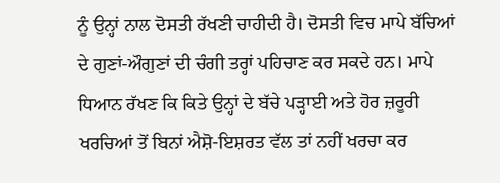ਨੂੰ ਉਨ੍ਹਾਂ ਨਾਲ ਦੋਸਤੀ ਰੱਖਣੀ ਚਾਹੀਦੀ ਹੈ। ਦੋਸਤੀ ਵਿਚ ਮਾਪੇ ਬੱਚਿਆਂ ਦੇ ਗੁਣਾਂ-ਔਗੁਣਾਂ ਦੀ ਚੰਗੀ ਤਰ੍ਹਾਂ ਪਹਿਚਾਣ ਕਰ ਸਕਦੇ ਹਨ। ਮਾਪੇ ਧਿਆਨ ਰੱਖਣ ਕਿ ਕਿਤੇ ਉਨ੍ਹਾਂ ਦੇ ਬੱਚੇ ਪੜ੍ਹਾਈ ਅਤੇ ਹੋਰ ਜ਼ਰੂਰੀ ਖਰਚਿਆਂ ਤੋਂ ਬਿਨਾਂ ਐਸ਼ੋ-ਇਸ਼ਰਤ ਵੱਲ ਤਾਂ ਨਹੀਂ ਖਰਚਾ ਕਰ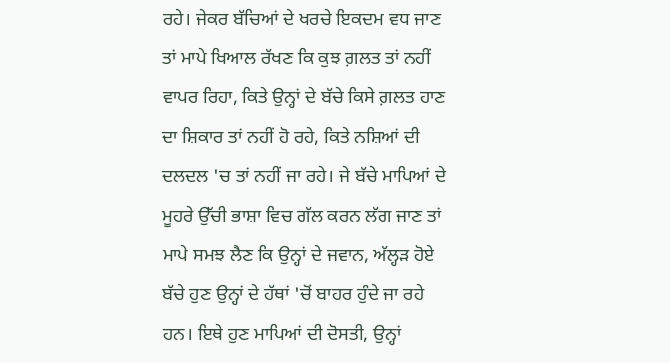ਰਹੇ। ਜੇਕਰ ਬੱਚਿਆਂ ਦੇ ਖਰਚੇ ਇਕਦਮ ਵਧ ਜਾਣ ਤਾਂ ਮਾਪੇ ਖਿਆਲ ਰੱਖਣ ਕਿ ਕੁਝ ਗ਼ਲਤ ਤਾਂ ਨਹੀਂ ਵਾਪਰ ਰਿਹਾ, ਕਿਤੇ ਉਨ੍ਹਾਂ ਦੇ ਬੱਚੇ ਕਿਸੇ ਗ਼ਲਤ ਹਾਣ ਦਾ ਸ਼ਿਕਾਰ ਤਾਂ ਨਹੀਂ ਹੋ ਰਹੇ, ਕਿਤੇ ਨਸ਼ਿਆਂ ਦੀ ਦਲਦਲ 'ਚ ਤਾਂ ਨਹੀਂ ਜਾ ਰਹੇ। ਜੇ ਬੱਚੇ ਮਾਪਿਆਂ ਦੇ ਮੂਹਰੇ ਉੱਚੀ ਭਾਸ਼ਾ ਵਿਚ ਗੱਲ ਕਰਨ ਲੱਗ ਜਾਣ ਤਾਂ ਮਾਪੇ ਸਮਝ ਲੈਣ ਕਿ ਉਨ੍ਹਾਂ ਦੇ ਜਵਾਨ, ਅੱਲ੍ਹੜ ਹੋਏ ਬੱਚੇ ਹੁਣ ਉਨ੍ਹਾਂ ਦੇ ਹੱਥਾਂ 'ਚੋਂ ਬਾਹਰ ਹੁੰਦੇ ਜਾ ਰਹੇ ਹਨ। ਇਥੇ ਹੁਣ ਮਾਪਿਆਂ ਦੀ ਦੋਸਤੀ, ਉਨ੍ਹਾਂ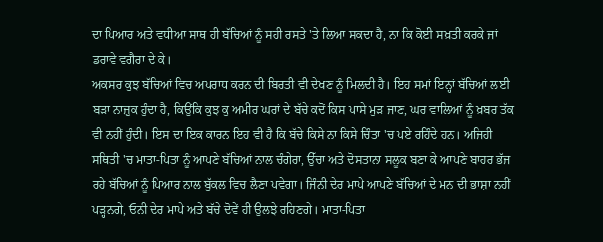ਦਾ ਪਿਆਰ ਅਤੇ ਵਧੀਆ ਸਾਥ ਹੀ ਬੱਚਿਆਂ ਨੂੰ ਸਹੀ ਰਸਤੇ 'ਤੇ ਲਿਆ ਸਕਦਾ ਹੈ, ਨਾ ਕਿ ਕੋਈ ਸਖ਼ਤੀ ਕਰਕੇ ਜਾਂ ਡਰਾਵੇ ਵਗੈਰਾ ਦੇ ਕੇ।
ਅਕਸਰ ਕੁਝ ਬੱਚਿਆਂ ਵਿਚ ਅਪਰਾਧ ਕਰਨ ਦੀ ਬਿਰਤੀ ਵੀ ਦੇਖਣ ਨੂੰ ਮਿਲਦੀ ਹੈ। ਇਹ ਸਮਾਂ ਇਨ੍ਹਾਂ ਬੱਚਿਆਂ ਲਈ ਬੜਾ ਨਾਜ਼ੁਕ ਹੁੰਦਾ ਹੈ, ਕਿਉਂਕਿ ਕੁਝ ਕੁ ਅਮੀਰ ਘਰਾਂ ਦੇ ਬੱਚੇ ਕਦੋਂ ਕਿਸ ਪਾਸੇ ਮੁੜ ਜਾਣ, ਘਰ ਵਾਲਿਆਂ ਨੂੰ ਖ਼ਬਰ ਤੱਕ ਵੀ ਨਹੀਂ ਹੁੰਦੀ। ਇਸ ਦਾ ਇਕ ਕਾਰਨ ਇਹ ਵੀ ਹੈ ਕਿ ਬੱਚੇ ਕਿਸੇ ਨਾ ਕਿਸੇ ਚਿੰਤਾ 'ਚ ਪਏ ਰਹਿੰਦੇ ਹਨ। ਅਜਿਹੀ ਸਥਿਤੀ 'ਚ ਮਾਤਾ-ਪਿਤਾ ਨੂੰ ਆਪਣੇ ਬੱਚਿਆਂ ਨਾਲ ਚੰਗੇਰਾ, ਉੱਚਾ ਅਤੇ ਦੋਸਤਾਨਾ ਸਲੂਕ ਬਣਾ ਕੇ ਆਪਣੇ ਬਾਹਰ ਭੱਜ ਰਹੇ ਬੱਚਿਆਂ ਨੂੰ ਪਿਆਰ ਨਾਲ ਬੁੱਕਲ ਵਿਚ ਲੈਣਾ ਪਵੇਗਾ। ਜਿੰਨੀ ਦੇਰ ਮਾਪੇ ਆਪਣੇ ਬੱਚਿਆਂ ਦੇ ਮਨ ਦੀ ਭਾਸ਼ਾ ਨਹੀਂ ਪੜ੍ਹਨਗੇ, ਓਨੀ ਦੇਰ ਮਾਪੇ ਅਤੇ ਬੱਚੇ ਦੋਵੇਂ ਹੀ ਉਲਝੇ ਰਹਿਣਗੇ। ਮਾਤਾ-ਪਿਤਾ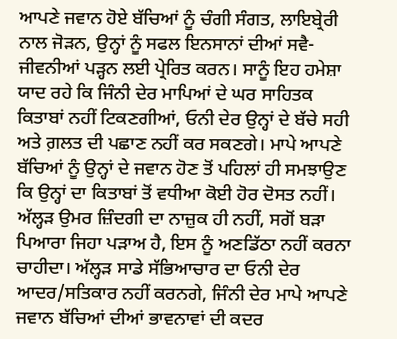ਆਪਣੇ ਜਵਾਨ ਹੋਏ ਬੱਚਿਆਂ ਨੂੰ ਚੰਗੀ ਸੰਗਤ, ਲਾਇਬ੍ਰੇਰੀ ਨਾਲ ਜੋੜਨ, ਉਨ੍ਹਾਂ ਨੂੰ ਸਫਲ ਇਨਸਾਨਾਂ ਦੀਆਂ ਸਵੈ-ਜੀਵਨੀਆਂ ਪੜ੍ਹਨ ਲਈ ਪ੍ਰੇਰਿਤ ਕਰਨ। ਸਾਨੂੰ ਇਹ ਹਮੇਸ਼ਾ ਯਾਦ ਰਹੇ ਕਿ ਜਿੰਨੀ ਦੇਰ ਮਾਪਿਆਂ ਦੇ ਘਰ ਸਾਹਿਤਕ ਕਿਤਾਬਾਂ ਨਹੀਂ ਟਿਕਣਗੀਆਂ, ਓਨੀ ਦੇਰ ਉਨ੍ਹਾਂ ਦੇ ਬੱਚੇ ਸਹੀ ਅਤੇ ਗ਼ਲਤ ਦੀ ਪਛਾਣ ਨਹੀਂ ਕਰ ਸਕਣਗੇ। ਮਾਪੇ ਆਪਣੇ ਬੱਚਿਆਂ ਨੂੰ ਉਨ੍ਹਾਂ ਦੇ ਜਵਾਨ ਹੋਣ ਤੋਂ ਪਹਿਲਾਂ ਹੀ ਸਮਝਾਉਣ ਕਿ ਉਨ੍ਹਾਂ ਦਾ ਕਿਤਾਬਾਂ ਤੋਂ ਵਧੀਆ ਕੋਈ ਹੋਰ ਦੋਸਤ ਨਹੀਂ।
ਅੱਲ੍ਹੜ ਉਮਰ ਜ਼ਿੰਦਗੀ ਦਾ ਨਾਜ਼ੁਕ ਹੀ ਨਹੀਂ, ਸਗੋਂ ਬੜਾ ਪਿਆਰਾ ਜਿਹਾ ਪੜਾਅ ਹੈ, ਇਸ ਨੂੰ ਅਣਡਿੱਠਾ ਨਹੀਂ ਕਰਨਾ ਚਾਹੀਦਾ। ਅੱਲ੍ਹੜ ਸਾਡੇ ਸੱਭਿਆਚਾਰ ਦਾ ਓਨੀ ਦੇਰ ਆਦਰ/ਸਤਿਕਾਰ ਨਹੀਂ ਕਰਨਗੇ, ਜਿੰਨੀ ਦੇਰ ਮਾਪੇ ਆਪਣੇ ਜਵਾਨ ਬੱਚਿਆਂ ਦੀਆਂ ਭਾਵਨਾਵਾਂ ਦੀ ਕਦਰ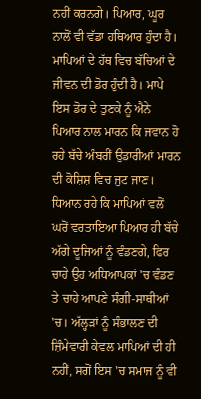ਨਹੀਂ ਕਰਨਗੇ। ਪਿਆਰ, ਘੂਰ ਨਾਲੋਂ ਵੀ ਵੱਡਾ ਹਥਿਆਰ ਹੁੰਦਾ ਹੈ। ਮਾਪਿਆਂ ਦੇ ਹੱਥ ਵਿਚ ਬੱਚਿਆਂ ਦੇ ਜੀਵਨ ਦੀ ਡੋਰ ਹੁੰਦੀ ਹੈ। ਮਾਪੇ ਇਸ ਡੋਰ ਦੇ ਤੁਣਕੇ ਨੂੰ ਐਨੇ ਪਿਆਰ ਨਾਲ ਮਾਰਨ ਕਿ ਜਵਾਨ ਹੋ ਰਹੇ ਬੱਚੇ ਅੰਬਰੀਂ ਉਡਾਰੀਆਂ ਮਾਰਨ ਦੀ ਕੋਸ਼ਿਸ਼ ਵਿਚ ਜੁਟ ਜਾਣ। ਧਿਆਨ ਰਹੇ ਕਿ ਮਾਪਿਆਂ ਵਲੋਂ ਘਰੋਂ ਵਰਤਾਇਆ ਪਿਆਰ ਹੀ ਬੱਚੇ ਅੱਗੇ ਦੂਜਿਆਂ ਨੂੰ ਵੰਡਣਗੇ, ਫਿਰ ਚਾਹੇ ਉਹ ਅਧਿਆਪਕਾਂ 'ਚ ਵੰਡਣ ਤੇ ਚਾਹੇ ਆਪਣੇ ਸੰਗੀ-ਸਾਥੀਆਂ 'ਚ। ਅੱਲ੍ਹੜਾਂ ਨੂੰ ਸੰਭਾਲਣ ਦੀ ਜ਼ਿੰਮੇਵਾਰੀ ਕੇਵਲ ਮਾਪਿਆਂ ਦੀ ਹੀ ਨਹੀਂ, ਸਗੋਂ ਇਸ 'ਚ ਸਮਾਜ ਨੂੰ ਵੀ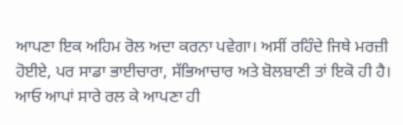ਆਪਣਾ ਇਕ ਅਹਿਮ ਰੋਲ ਅਦਾ ਕਰਨਾ ਪਵੇਗਾ। ਅਸੀਂ ਰਹਿੰਦੇ ਜਿਥੇ ਮਰਜ਼ੀ ਹੋਈਏ, ਪਰ ਸਾਡਾ ਭਾਈਚਾਰਾ, ਸੱਭਿਆਚਾਰ ਅਤੇ ਬੋਲਬਾਣੀ ਤਾਂ ਇਕੋ ਹੀ ਹੈ। ਆਓ ਆਪਾਂ ਸਾਰੇ ਰਲ ਕੇ ਆਪਣਾ ਹੀ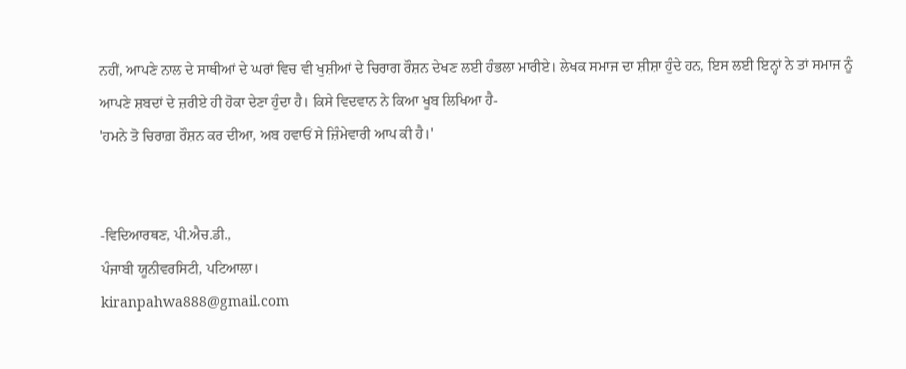ਨਹੀਂ, ਆਪਣੇ ਨਾਲ ਦੇ ਸਾਥੀਆਂ ਦੇ ਘਰਾਂ ਵਿਚ ਵੀ ਖੁਸ਼ੀਆਂ ਦੇ ਚਿਰਾਗ ਰੌਸ਼ਨ ਦੇਖਣ ਲਈ ਹੰਭਲਾ ਮਾਰੀਏ। ਲੇਖਕ ਸਮਾਜ ਦਾ ਸ਼ੀਸ਼ਾ ਹੁੰਦੇ ਹਨ, ਇਸ ਲਈ ਇਨ੍ਹਾਂ ਨੇ ਤਾਂ ਸਮਾਜ ਨੂੰ ਆਪਣੇ ਸ਼ਬਦਾਂ ਦੇ ਜ਼ਰੀਏ ਹੀ ਹੋਕਾ ਦੇਣਾ ਹੁੰਦਾ ਹੈ। ਕਿਸੇ ਵਿਦਵਾਨ ਨੇ ਕਿਆ ਖੂਬ ਲਿਖਿਆ ਹੈ-
'ਹਮਨੇ ਤੋ ਚਿਰਾਗ਼ ਰੌਸ਼ਨ ਕਰ ਦੀਆ, ਅਬ ਹਵਾਓਂ ਸੇ ਜ਼ਿੰਮੇਵਾਰੀ ਆਪ ਕੀ ਹੈ।'


-ਵਿਦਿਆਰਥਣ, ਪੀ.ਐਚ.ਡੀ.,
ਪੰਜਾਬੀ ਯੂਨੀਵਰਸਿਟੀ, ਪਟਿਆਲਾ।
kiranpahwa888@gmail.com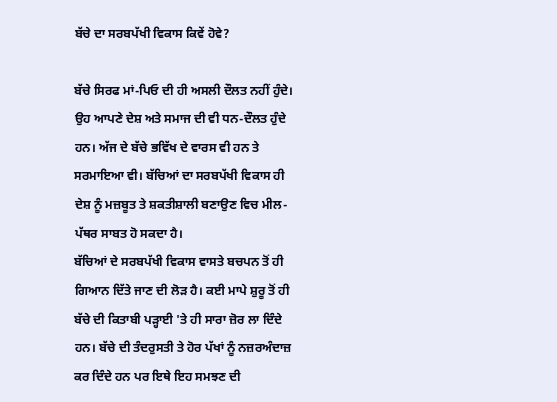ਬੱਚੇ ਦਾ ਸਰਬਪੱਖੀ ਵਿਕਾਸ ਕਿਵੇਂ ਹੋਵੇ?

ਬੱਚੇ ਸਿਰਫ ਮਾਂ-ਪਿਓ ਦੀ ਹੀ ਅਸਲੀ ਦੌਲਤ ਨਹੀਂ ਹੁੰਦੇ। ਉਹ ਆਪਣੇ ਦੇਸ਼ ਅਤੇ ਸਮਾਜ ਦੀ ਵੀ ਧਨ-ਦੌਲਤ ਹੁੰਦੇ ਹਨ। ਅੱਜ ਦੇ ਬੱਚੇ ਭਵਿੱਖ ਦੇ ਵਾਰਸ ਵੀ ਹਨ ਤੇ ਸਰਮਾਇਆ ਵੀ। ਬੱਚਿਆਂ ਦਾ ਸਰਬਪੱਖੀ ਵਿਕਾਸ ਹੀ ਦੇਸ਼ ਨੂੰ ਮਜ਼ਬੂਤ ਤੇ ਸ਼ਕਤੀਸ਼ਾਲੀ ਬਣਾਉਣ ਵਿਚ ਮੀਲ-ਪੱਥਰ ਸਾਬਤ ਹੋ ਸਕਦਾ ਹੈ।
ਬੱਚਿਆਂ ਦੇ ਸਰਬਪੱਖੀ ਵਿਕਾਸ ਵਾਸਤੇ ਬਚਪਨ ਤੋਂ ਹੀ ਗਿਆਨ ਦਿੱਤੇ ਜਾਣ ਦੀ ਲੋੜ ਹੈ। ਕਈ ਮਾਪੇ ਸ਼ੁਰੂ ਤੋਂ ਹੀ ਬੱਚੇ ਦੀ ਕਿਤਾਬੀ ਪੜ੍ਹਾਈ 'ਤੇ ਹੀ ਸਾਰਾ ਜ਼ੋਰ ਲਾ ਦਿੰਦੇ ਹਨ। ਬੱਚੇ ਦੀ ਤੰਦਰੁਸਤੀ ਤੇ ਹੋਰ ਪੱਖਾਂ ਨੂੰ ਨਜ਼ਰਅੰਦਾਜ਼ ਕਰ ਦਿੰਦੇ ਹਨ ਪਰ ਇਥੇ ਇਹ ਸਮਝਣ ਦੀ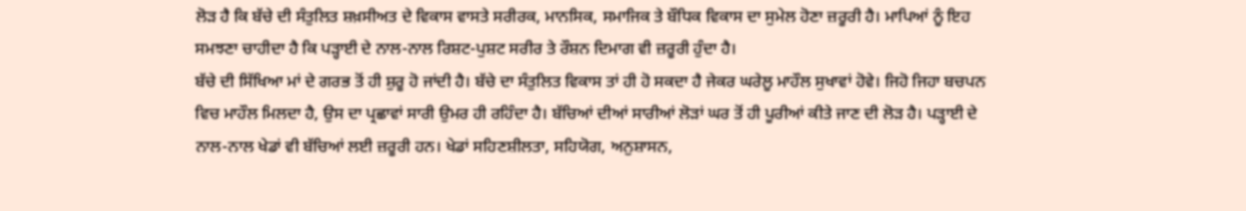ਲੋੜ ਹੈ ਕਿ ਬੱਚੇ ਦੀ ਸੰਤੁਲਿਤ ਸ਼ਖ਼ਸੀਅਤ ਦੇ ਵਿਕਾਸ ਵਾਸਤੇ ਸਰੀਰਕ, ਮਾਨਸਿਕ, ਸਮਾਜਿਕ ਤੇ ਬੌਧਿਕ ਵਿਕਾਸ ਦਾ ਸੁਮੇਲ ਹੋਣਾ ਜ਼ਰੂਰੀ ਹੈ। ਮਾਪਿਆਂ ਨੂੰ ਇਹ ਸਮਝਣਾ ਚਾਹੀਦਾ ਹੈ ਕਿ ਪੜ੍ਹਾਈ ਦੇ ਨਾਲ-ਨਾਲ ਰਿਸ਼ਟ-ਪੁਸ਼ਟ ਸਰੀਰ ਤੇ ਰੌਸ਼ਨ ਦਿਮਾਗ ਵੀ ਜ਼ਰੂਰੀ ਹੁੰਦਾ ਹੈ।
ਬੱਚੇ ਦੀ ਸਿੱਖਿਆ ਮਾਂ ਦੇ ਗਰਭ ਤੋਂ ਹੀ ਸ਼ੁਰੂ ਹੋ ਜਾਂਦੀ ਹੈ। ਬੱਚੇ ਦਾ ਸੰਤੁਲਿਤ ਵਿਕਾਸ ਤਾਂ ਹੀ ਹੋ ਸਕਦਾ ਹੈ ਜੇਕਰ ਘਰੇਲੂ ਮਾਹੌਲ ਸੁਖਾਵਾਂ ਹੋਵੇ। ਜਿਹੋ ਜਿਹਾ ਬਚਪਨ ਵਿਚ ਮਾਹੌਲ ਮਿਲਦਾ ਹੈ, ਉਸ ਦਾ ਪ੍ਰਛਾਵਾਂ ਸਾਰੀ ਉਮਰ ਹੀ ਰਹਿੰਦਾ ਹੈ। ਬੱਚਿਆਂ ਦੀਆਂ ਸਾਰੀਆਂ ਲੋੜਾਂ ਘਰ ਤੋਂ ਹੀ ਪੂਰੀਆਂ ਕੀਤੇ ਜਾਣ ਦੀ ਲੋੜ ਹੈ। ਪੜ੍ਹਾਈ ਦੇ ਨਾਲ-ਨਾਲ ਖੇਡਾਂ ਵੀ ਬੱਚਿਆਂ ਲਈ ਜ਼ਰੂਰੀ ਹਨ। ਖੇਡਾਂ ਸਹਿਣਸ਼ੀਲਤਾ, ਸਹਿਯੋਗ, ਅਨੁਸ਼ਾਸਨ,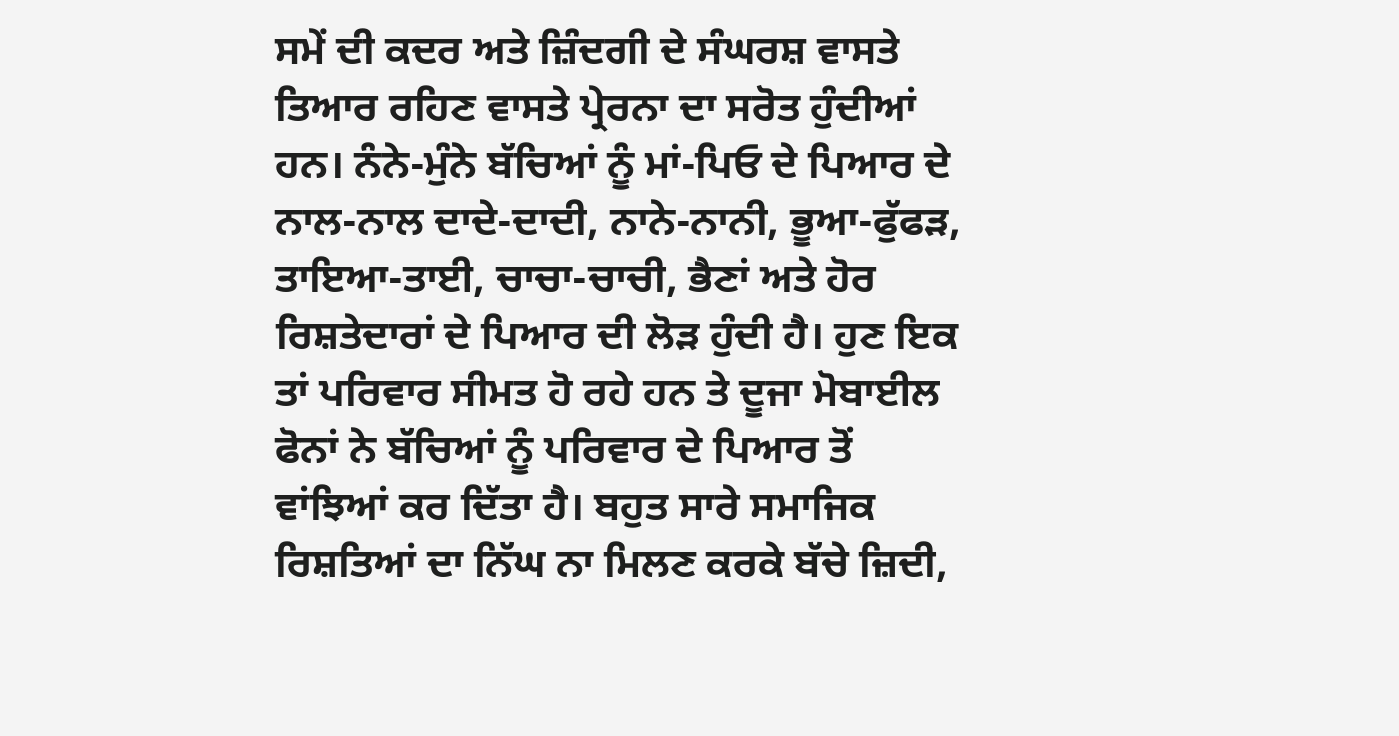ਸਮੇਂ ਦੀ ਕਦਰ ਅਤੇ ਜ਼ਿੰਦਗੀ ਦੇ ਸੰਘਰਸ਼ ਵਾਸਤੇ ਤਿਆਰ ਰਹਿਣ ਵਾਸਤੇ ਪ੍ਰੇਰਨਾ ਦਾ ਸਰੋਤ ਹੁੰਦੀਆਂ ਹਨ। ਨੰਨੇ-ਮੁੰਨੇ ਬੱਚਿਆਂ ਨੂੰ ਮਾਂ-ਪਿਓ ਦੇ ਪਿਆਰ ਦੇ ਨਾਲ-ਨਾਲ ਦਾਦੇ-ਦਾਦੀ, ਨਾਨੇ-ਨਾਨੀ, ਭੂਆ-ਫੁੱਫੜ, ਤਾਇਆ-ਤਾਈ, ਚਾਚਾ-ਚਾਚੀ, ਭੈਣਾਂ ਅਤੇ ਹੋਰ ਰਿਸ਼ਤੇਦਾਰਾਂ ਦੇ ਪਿਆਰ ਦੀ ਲੋੜ ਹੁੰਦੀ ਹੈ। ਹੁਣ ਇਕ ਤਾਂ ਪਰਿਵਾਰ ਸੀਮਤ ਹੋ ਰਹੇ ਹਨ ਤੇ ਦੂਜਾ ਮੋਬਾਈਲ ਫੋਨਾਂ ਨੇ ਬੱਚਿਆਂ ਨੂੰ ਪਰਿਵਾਰ ਦੇ ਪਿਆਰ ਤੋਂ ਵਾਂਝਿਆਂ ਕਰ ਦਿੱਤਾ ਹੈ। ਬਹੁਤ ਸਾਰੇ ਸਮਾਜਿਕ ਰਿਸ਼ਤਿਆਂ ਦਾ ਨਿੱਘ ਨਾ ਮਿਲਣ ਕਰਕੇ ਬੱਚੇ ਜ਼ਿਦੀ,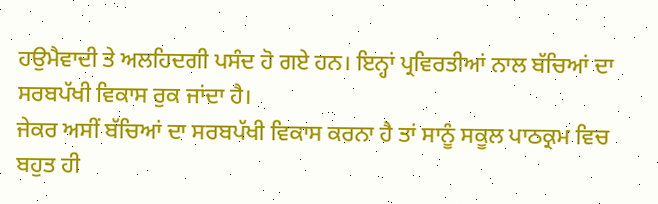ਹਉਮੈਵਾਦੀ ਤੇ ਅਲਹਿਦਗੀ ਪਸੰਦ ਹੋ ਗਏ ਹਨ। ਇਨ੍ਹਾਂ ਪ੍ਰਵਿਰਤੀਆਂ ਨਾਲ ਬੱਚਿਆਂ ਦਾ ਸਰਬਪੱਖੀ ਵਿਕਾਸ ਰੁਕ ਜਾਂਦਾ ਹੈ।
ਜੇਕਰ ਅਸੀਂ ਬੱਚਿਆਂ ਦਾ ਸਰਬਪੱਖੀ ਵਿਕਾਸ ਕਰਨਾ ਹੈ ਤਾਂ ਸਾਨੂੰ ਸਕੂਲ ਪਾਠਕ੍ਰਮ ਵਿਚ ਬਹੁਤ ਹੀ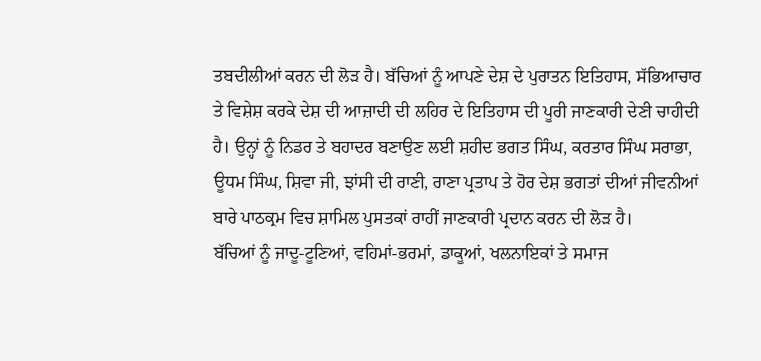ਤਬਦੀਲੀਆਂ ਕਰਨ ਦੀ ਲੋੜ ਹੈ। ਬੱਚਿਆਂ ਨੂੰ ਆਪਣੇ ਦੇਸ਼ ਦੇ ਪੁਰਾਤਨ ਇਤਿਹਾਸ, ਸੱਭਿਆਚਾਰ ਤੇ ਵਿਸ਼ੇਸ਼ ਕਰਕੇ ਦੇਸ਼ ਦੀ ਆਜ਼ਾਦੀ ਦੀ ਲਹਿਰ ਦੇ ਇਤਿਹਾਸ ਦੀ ਪੂਰੀ ਜਾਣਕਾਰੀ ਦੇਣੀ ਚਾਹੀਦੀ ਹੈ। ਉਨ੍ਹਾਂ ਨੂੰ ਨਿਡਰ ਤੇ ਬਹਾਦਰ ਬਣਾਉਣ ਲਈ ਸ਼ਹੀਦ ਭਗਤ ਸਿੰਘ, ਕਰਤਾਰ ਸਿੰਘ ਸਰਾਭਾ, ਊਧਮ ਸਿੰਘ, ਸ਼ਿਵਾ ਜੀ, ਝਾਂਸੀ ਦੀ ਰਾਣੀ, ਰਾਣਾ ਪ੍ਰਤਾਪ ਤੇ ਹੋਰ ਦੇਸ਼ ਭਗਤਾਂ ਦੀਆਂ ਜੀਵਨੀਆਂ ਬਾਰੇ ਪਾਠਕ੍ਰਮ ਵਿਚ ਸ਼ਾਮਿਲ ਪੁਸਤਕਾਂ ਰਾਹੀਂ ਜਾਣਕਾਰੀ ਪ੍ਰਦਾਨ ਕਰਨ ਦੀ ਲੋੜ ਹੈ।
ਬੱਚਿਆਂ ਨੂੰ ਜਾਦੂ-ਟੂਣਿਆਂ, ਵਹਿਮਾਂ-ਭਰਮਾਂ, ਡਾਕੂਆਂ, ਖਲਨਾਇਕਾਂ ਤੇ ਸਮਾਜ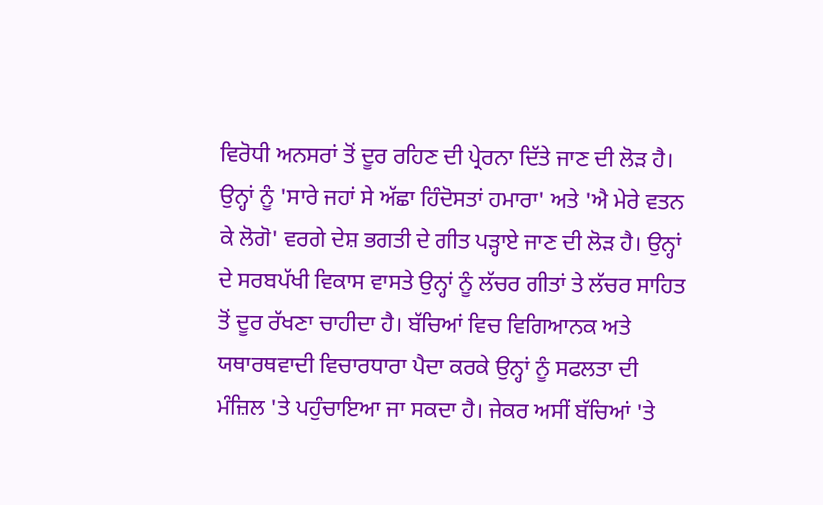ਵਿਰੋਧੀ ਅਨਸਰਾਂ ਤੋਂ ਦੂਰ ਰਹਿਣ ਦੀ ਪ੍ਰੇਰਨਾ ਦਿੱਤੇ ਜਾਣ ਦੀ ਲੋੜ ਹੈ। ਉਨ੍ਹਾਂ ਨੂੰ 'ਸਾਰੇ ਜਹਾਂ ਸੇ ਅੱਛਾ ਹਿੰਦੋਸਤਾਂ ਹਮਾਰਾ' ਅਤੇ 'ਐ ਮੇਰੇ ਵਤਨ ਕੇ ਲੋਗੋ' ਵਰਗੇ ਦੇਸ਼ ਭਗਤੀ ਦੇ ਗੀਤ ਪੜ੍ਹਾਏ ਜਾਣ ਦੀ ਲੋੜ ਹੈ। ਉਨ੍ਹਾਂ ਦੇ ਸਰਬਪੱਖੀ ਵਿਕਾਸ ਵਾਸਤੇ ਉਨ੍ਹਾਂ ਨੂੰ ਲੱਚਰ ਗੀਤਾਂ ਤੇ ਲੱਚਰ ਸਾਹਿਤ ਤੋਂ ਦੂਰ ਰੱਖਣਾ ਚਾਹੀਦਾ ਹੈ। ਬੱਚਿਆਂ ਵਿਚ ਵਿਗਿਆਨਕ ਅਤੇ ਯਥਾਰਥਵਾਦੀ ਵਿਚਾਰਧਾਰਾ ਪੈਦਾ ਕਰਕੇ ਉਨ੍ਹਾਂ ਨੂੰ ਸਫਲਤਾ ਦੀ ਮੰਜ਼ਿਲ 'ਤੇ ਪਹੁੰਚਾਇਆ ਜਾ ਸਕਦਾ ਹੈ। ਜੇਕਰ ਅਸੀਂ ਬੱਚਿਆਂ 'ਤੇ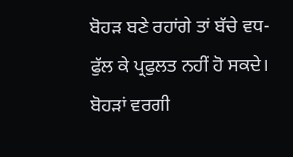ਬੋਹੜ ਬਣੇ ਰਹਾਂਗੇ ਤਾਂ ਬੱਚੇ ਵਧ-ਫੁੱਲ ਕੇ ਪ੍ਰਫੁਲਤ ਨਹੀਂ ਹੋ ਸਕਦੇ। ਬੋਹੜਾਂ ਵਰਗੀ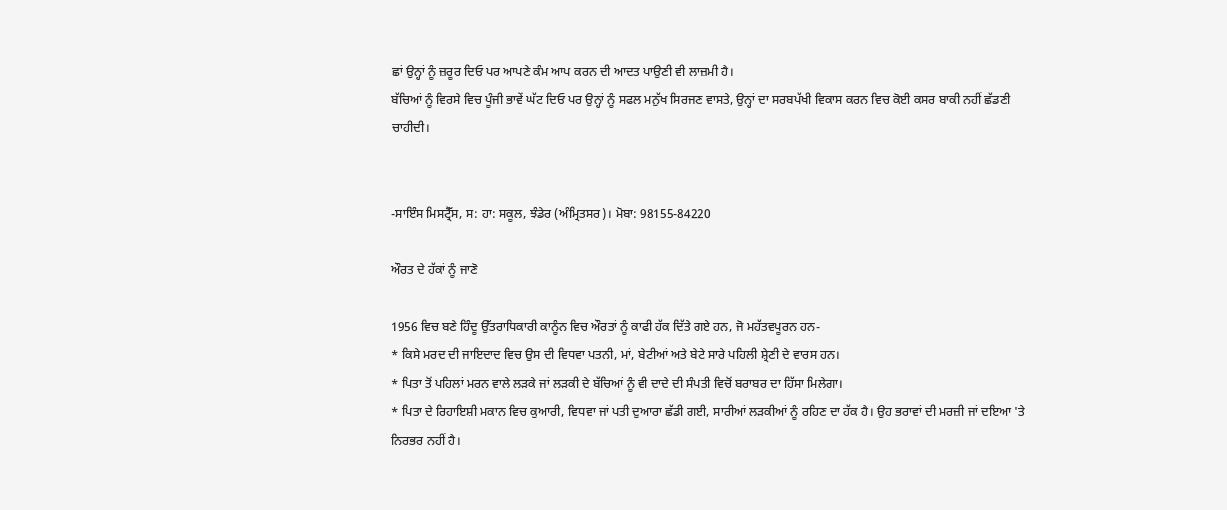ਛਾਂ ਉਨ੍ਹਾਂ ਨੂੰ ਜ਼ਰੂਰ ਦਿਓ ਪਰ ਆਪਣੇ ਕੰਮ ਆਪ ਕਰਨ ਦੀ ਆਦਤ ਪਾਉਣੀ ਵੀ ਲਾਜ਼ਮੀ ਹੈ।
ਬੱਚਿਆਂ ਨੂੰ ਵਿਰਸੇ ਵਿਚ ਪੂੰਜੀ ਭਾਵੇਂ ਘੱਟ ਦਿਓ ਪਰ ਉਨ੍ਹਾਂ ਨੂੰ ਸਫਲ ਮਨੁੱਖ ਸਿਰਜਣ ਵਾਸਤੇ, ਉਨ੍ਹਾਂ ਦਾ ਸਰਬਪੱਖੀ ਵਿਕਾਸ ਕਰਨ ਵਿਚ ਕੋਈ ਕਸਰ ਬਾਕੀ ਨਹੀਂ ਛੱਡਣੀ ਚਾਹੀਦੀ।


-ਸਾਇੰਸ ਮਿਸਟ੍ਰੈੱਸ, ਸ: ਹਾ: ਸਕੂਲ, ਝੰਡੇਰ (ਅੰਮ੍ਰਿਤਸਰ)। ਮੋਬਾ: 98155-84220

ਔਰਤ ਦੇ ਹੱਕਾਂ ਨੂੰ ਜਾਣੋ

1956 ਵਿਚ ਬਣੇ ਹਿੰਦੂ ਉੱਤਰਾਧਿਕਾਰੀ ਕਾਨੂੰਨ ਵਿਚ ਔਰਤਾਂ ਨੂੰ ਕਾਫੀ ਹੱਕ ਦਿੱਤੇ ਗਏ ਹਨ, ਜੋ ਮਹੱਤਵਪੂਰਨ ਹਨ-
* ਕਿਸੇ ਮਰਦ ਦੀ ਜਾਇਦਾਦ ਵਿਚ ਉਸ ਦੀ ਵਿਧਵਾ ਪਤਨੀ, ਮਾਂ, ਬੇਟੀਆਂ ਅਤੇ ਬੇਟੇ ਸਾਰੇ ਪਹਿਲੀ ਸ਼੍ਰੇਣੀ ਦੇ ਵਾਰਸ ਹਨ।
* ਪਿਤਾ ਤੋਂ ਪਹਿਲਾਂ ਮਰਨ ਵਾਲੇ ਲੜਕੇ ਜਾਂ ਲੜਕੀ ਦੇ ਬੱਚਿਆਂ ਨੂੰ ਵੀ ਦਾਦੇ ਦੀ ਸੰਪਤੀ ਵਿਚੋਂ ਬਰਾਬਰ ਦਾ ਹਿੱਸਾ ਮਿਲੇਗਾ।
* ਪਿਤਾ ਦੇ ਰਿਹਾਇਸ਼ੀ ਮਕਾਨ ਵਿਚ ਕੁਆਰੀ, ਵਿਧਵਾ ਜਾਂ ਪਤੀ ਦੁਆਰਾ ਛੱਡੀ ਗਈ, ਸਾਰੀਆਂ ਲੜਕੀਆਂ ਨੂੰ ਰਹਿਣ ਦਾ ਹੱਕ ਹੈ। ਉਹ ਭਰਾਵਾਂ ਦੀ ਮਰਜ਼ੀ ਜਾਂ ਦਇਆ 'ਤੇ ਨਿਰਭਰ ਨਹੀਂ ਹੈ।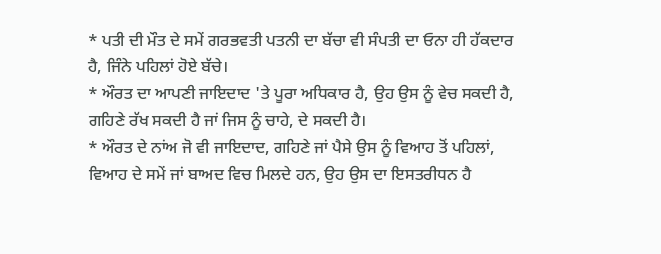* ਪਤੀ ਦੀ ਮੌਤ ਦੇ ਸਮੇਂ ਗਰਭਵਤੀ ਪਤਨੀ ਦਾ ਬੱਚਾ ਵੀ ਸੰਪਤੀ ਦਾ ਓਨਾ ਹੀ ਹੱਕਦਾਰ ਹੈ, ਜਿੰਨੇ ਪਹਿਲਾਂ ਹੋਏ ਬੱਚੇ।
* ਔਰਤ ਦਾ ਆਪਣੀ ਜਾਇਦਾਦ 'ਤੇ ਪੂਰਾ ਅਧਿਕਾਰ ਹੈ, ਉਹ ਉਸ ਨੂੰ ਵੇਚ ਸਕਦੀ ਹੈ, ਗਹਿਣੇ ਰੱਖ ਸਕਦੀ ਹੈ ਜਾਂ ਜਿਸ ਨੂੰ ਚਾਹੇ, ਦੇ ਸਕਦੀ ਹੈ।
* ਔਰਤ ਦੇ ਨਾਂਅ ਜੋ ਵੀ ਜਾਇਦਾਦ, ਗਹਿਣੇ ਜਾਂ ਪੈਸੇ ਉਸ ਨੂੰ ਵਿਆਹ ਤੋਂ ਪਹਿਲਾਂ, ਵਿਆਹ ਦੇ ਸਮੇਂ ਜਾਂ ਬਾਅਦ ਵਿਚ ਮਿਲਦੇ ਹਨ, ਉਹ ਉਸ ਦਾ ਇਸਤਰੀਧਨ ਹੈ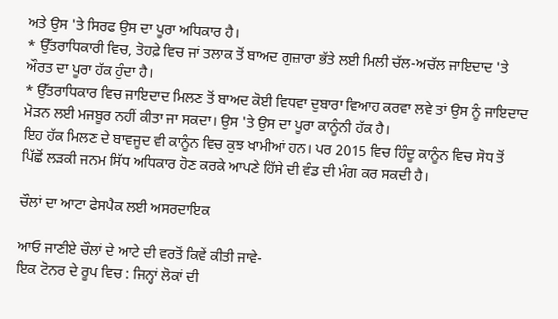ਅਤੇ ਉਸ 'ਤੇ ਸਿਰਫ ਉਸ ਦਾ ਪੂਰਾ ਅਧਿਕਾਰ ਹੈ।
* ਉੱਤਰਾਧਿਕਾਰੀ ਵਿਚ, ਤੋਹਫ਼ੇ ਵਿਚ ਜਾਂ ਤਲਾਕ ਤੋਂ ਬਾਅਦ ਗੁਜ਼ਾਰਾ ਭੱਤੇ ਲਈ ਮਿਲੀ ਚੱਲ-ਅਚੱਲ ਜਾਇਦਾਦ 'ਤੇ ਔਰਤ ਦਾ ਪੂਰਾ ਹੱਕ ਹੁੰਦਾ ਹੈ।
* ਉੱਤਰਾਧਿਕਾਰ ਵਿਚ ਜਾਇਦਾਦ ਮਿਲਣ ਤੋਂ ਬਾਅਦ ਕੋਈ ਵਿਧਵਾ ਦੁਬਾਰਾ ਵਿਆਹ ਕਰਵਾ ਲਵੇ ਤਾਂ ਉਸ ਨੂੰ ਜਾਇਦਾਦ ਮੋੜਨ ਲਈ ਮਜਬੂਰ ਨਹੀਂ ਕੀਤਾ ਜਾ ਸਕਦਾ। ਉਸ 'ਤੇ ਉਸ ਦਾ ਪੂਰਾ ਕਾਨੂੰਨੀ ਹੱਕ ਹੈ।
ਇਹ ਹੱਕ ਮਿਲਣ ਦੇ ਬਾਵਜੂਦ ਵੀ ਕਾਨੂੰਨ ਵਿਚ ਕੁਝ ਖਾਮੀਆਂ ਹਨ। ਪਰ 2015 ਵਿਚ ਹਿੰਦੂ ਕਾਨੂੰਨ ਵਿਚ ਸੋਧ ਤੋਂ ਪਿੱਛੋਂ ਲੜਕੀ ਜਨਮ ਸਿੱਧ ਅਧਿਕਾਰ ਹੋਣ ਕਰਕੇ ਆਪਣੇ ਹਿੱਸੇ ਦੀ ਵੰਡ ਦੀ ਮੰਗ ਕਰ ਸਕਦੀ ਹੈ।

ਚੌਲਾਂ ਦਾ ਆਟਾ ਫੇਸਪੈਕ ਲਈ ਅਸਰਦਾਇਕ

ਆਓ ਜਾਣੀਏ ਚੌਲਾਂ ਦੇ ਆਟੇ ਦੀ ਵਰਤੋਂ ਕਿਵੇਂ ਕੀਤੀ ਜਾਵੇ-
ਇਕ ਟੋਨਰ ਦੇ ਰੂਪ ਵਿਚ : ਜਿਨ੍ਹਾਂ ਲੋਕਾਂ ਦੀ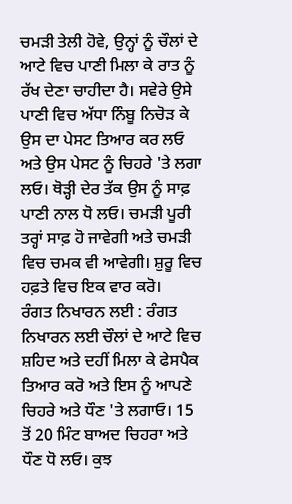ਚਮੜੀ ਤੇਲੀ ਹੋਵੇ, ਉਨ੍ਹਾਂ ਨੂੰ ਚੌਲਾਂ ਦੇ ਆਟੇ ਵਿਚ ਪਾਣੀ ਮਿਲਾ ਕੇ ਰਾਤ ਨੂੰ ਰੱਖ ਦੇਣਾ ਚਾਹੀਦਾ ਹੈ। ਸਵੇਰੇ ਉਸੇ ਪਾਣੀ ਵਿਚ ਅੱਧਾ ਨਿੰਬੂ ਨਿਚੋੜ ਕੇ ਉਸ ਦਾ ਪੇਸਟ ਤਿਆਰ ਕਰ ਲਓ ਅਤੇ ਉਸ ਪੇਸਟ ਨੂੰ ਚਿਹਰੇ 'ਤੇ ਲਗਾ ਲਓ। ਥੋੜ੍ਹੀ ਦੇਰ ਤੱਕ ਉਸ ਨੂੰ ਸਾਫ਼ ਪਾਣੀ ਨਾਲ ਧੋ ਲਓ। ਚਮੜੀ ਪੂਰੀ ਤਰ੍ਹਾਂ ਸਾਫ਼ ਹੋ ਜਾਵੇਗੀ ਅਤੇ ਚਮੜੀ ਵਿਚ ਚਮਕ ਵੀ ਆਵੇਗੀ। ਸ਼ੁਰੂ ਵਿਚ ਹਫ਼ਤੇ ਵਿਚ ਇਕ ਵਾਰ ਕਰੋ।
ਰੰਗਤ ਨਿਖਾਰਨ ਲਈ : ਰੰਗਤ ਨਿਖਾਰਨ ਲਈ ਚੌਲਾਂ ਦੇ ਆਟੇ ਵਿਚ ਸ਼ਹਿਦ ਅਤੇ ਦਹੀਂ ਮਿਲਾ ਕੇ ਫੇਸਪੈਕ ਤਿਆਰ ਕਰੋ ਅਤੇ ਇਸ ਨੂੰ ਆਪਣੇ ਚਿਹਰੇ ਅਤੇ ਧੌਣ 'ਤੇ ਲਗਾਓ। 15 ਤੋਂ 20 ਮਿੰਟ ਬਾਅਦ ਚਿਹਰਾ ਅਤੇ ਧੌਣ ਧੋ ਲਓ। ਕੁਝ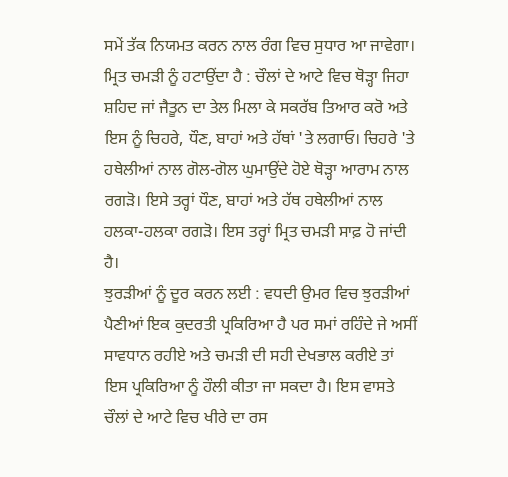ਸਮੇਂ ਤੱਕ ਨਿਯਮਤ ਕਰਨ ਨਾਲ ਰੰਗ ਵਿਚ ਸੁਧਾਰ ਆ ਜਾਵੇਗਾ।
ਮ੍ਰਿਤ ਚਮੜੀ ਨੂੰ ਹਟਾਉਂਦਾ ਹੈ : ਚੌਲਾਂ ਦੇ ਆਟੇ ਵਿਚ ਥੋੜ੍ਹਾ ਜਿਹਾ ਸ਼ਹਿਦ ਜਾਂ ਜੈਤੂਨ ਦਾ ਤੇਲ ਮਿਲਾ ਕੇ ਸਕਰੱਬ ਤਿਆਰ ਕਰੋ ਅਤੇ ਇਸ ਨੂੰ ਚਿਹਰੇ, ਧੌਣ, ਬਾਹਾਂ ਅਤੇ ਹੱਥਾਂ 'ਤੇ ਲਗਾਓ। ਚਿਹਰੇ 'ਤੇ ਹਥੇਲੀਆਂ ਨਾਲ ਗੋਲ-ਗੋਲ ਘੁਮਾਉਂਦੇ ਹੋਏ ਥੋੜ੍ਹਾ ਆਰਾਮ ਨਾਲ ਰਗੜੋ। ਇਸੇ ਤਰ੍ਹਾਂ ਧੌਣ, ਬਾਹਾਂ ਅਤੇ ਹੱਥ ਹਥੇਲੀਆਂ ਨਾਲ ਹਲਕਾ-ਹਲਕਾ ਰਗੜੋ। ਇਸ ਤਰ੍ਹਾਂ ਮ੍ਰਿਤ ਚਮੜੀ ਸਾਫ਼ ਹੋ ਜਾਂਦੀ ਹੈ।
ਝੁਰੜੀਆਂ ਨੂੰ ਦੂਰ ਕਰਨ ਲਈ : ਵਧਦੀ ਉਮਰ ਵਿਚ ਝੁਰੜੀਆਂ ਪੈਣੀਆਂ ਇਕ ਕੁਦਰਤੀ ਪ੍ਰਕਿਰਿਆ ਹੈ ਪਰ ਸਮਾਂ ਰਹਿੰਦੇ ਜੇ ਅਸੀਂ ਸਾਵਧਾਨ ਰਹੀਏ ਅਤੇ ਚਮੜੀ ਦੀ ਸਹੀ ਦੇਖਭਾਲ ਕਰੀਏ ਤਾਂ ਇਸ ਪ੍ਰਕਿਰਿਆ ਨੂੰ ਹੌਲੀ ਕੀਤਾ ਜਾ ਸਕਦਾ ਹੈ। ਇਸ ਵਾਸਤੇ ਚੌਲਾਂ ਦੇ ਆਟੇ ਵਿਚ ਖੀਰੇ ਦਾ ਰਸ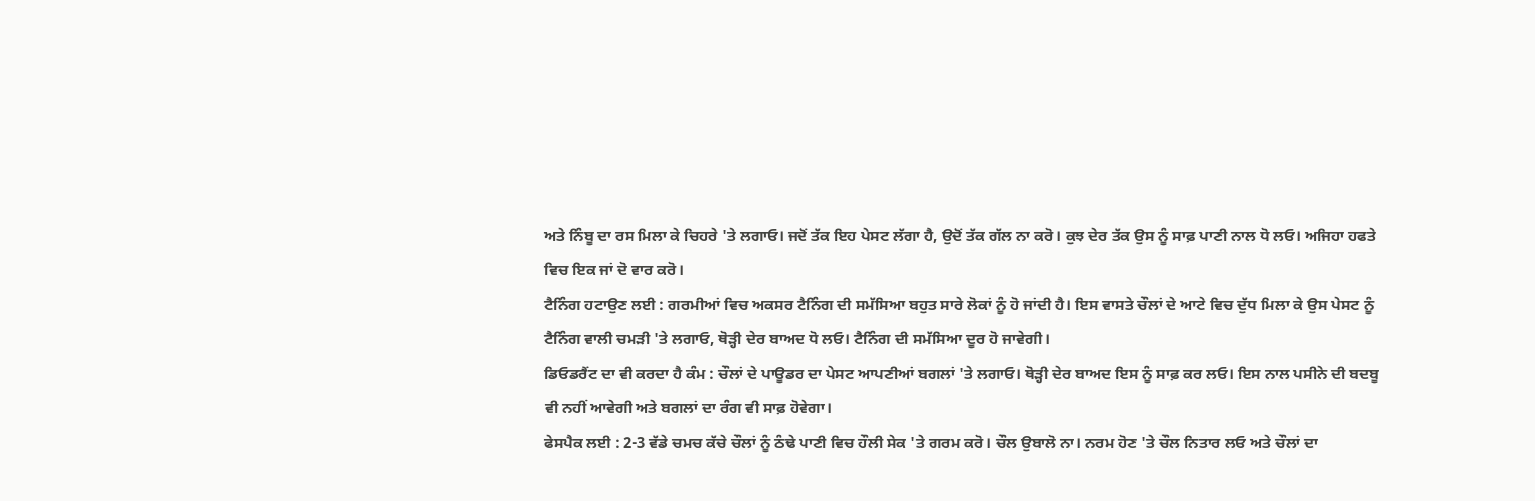ਅਤੇ ਨਿੰਬੂ ਦਾ ਰਸ ਮਿਲਾ ਕੇ ਚਿਹਰੇ 'ਤੇ ਲਗਾਓ। ਜਦੋਂ ਤੱਕ ਇਹ ਪੇਸਟ ਲੱਗਾ ਹੈ, ਉਦੋਂ ਤੱਕ ਗੱਲ ਨਾ ਕਰੋ। ਕੁਝ ਦੇਰ ਤੱਕ ਉਸ ਨੂੰ ਸਾਫ਼ ਪਾਣੀ ਨਾਲ ਧੋ ਲਓ। ਅਜਿਹਾ ਹਫਤੇ ਵਿਚ ਇਕ ਜਾਂ ਦੋ ਵਾਰ ਕਰੋ।
ਟੈਨਿੰਗ ਹਟਾਉਣ ਲਈ : ਗਰਮੀਆਂ ਵਿਚ ਅਕਸਰ ਟੈਨਿੰਗ ਦੀ ਸਮੱਸਿਆ ਬਹੁਤ ਸਾਰੇ ਲੋਕਾਂ ਨੂੰ ਹੋ ਜਾਂਦੀ ਹੈ। ਇਸ ਵਾਸਤੇ ਚੌਲਾਂ ਦੇ ਆਟੇ ਵਿਚ ਦੁੱਧ ਮਿਲਾ ਕੇ ਉਸ ਪੇਸਟ ਨੂੰ ਟੈਨਿੰਗ ਵਾਲੀ ਚਮੜੀ 'ਤੇ ਲਗਾਓ, ਥੋੜ੍ਹੀ ਦੇਰ ਬਾਅਦ ਧੋ ਲਓ। ਟੈਨਿੰਗ ਦੀ ਸਮੱਸਿਆ ਦੂਰ ਹੋ ਜਾਵੇਗੀ।
ਡਿਓਡਰੈਂਟ ਦਾ ਵੀ ਕਰਦਾ ਹੈ ਕੰਮ : ਚੌਲਾਂ ਦੇ ਪਾਊਡਰ ਦਾ ਪੇਸਟ ਆਪਣੀਆਂ ਬਗਲਾਂ 'ਤੇ ਲਗਾਓ। ਥੋੜ੍ਹੀ ਦੇਰ ਬਾਅਦ ਇਸ ਨੂੰ ਸਾਫ਼ ਕਰ ਲਓ। ਇਸ ਨਾਲ ਪਸੀਨੇ ਦੀ ਬਦਬੂ ਵੀ ਨਹੀਂ ਆਵੇਗੀ ਅਤੇ ਬਗਲਾਂ ਦਾ ਰੰਗ ਵੀ ਸਾਫ਼ ਹੋਵੇਗਾ।
ਫੇਸਪੈਕ ਲਈ : 2-3 ਵੱਡੇ ਚਮਚ ਕੱਚੇ ਚੌਲਾਂ ਨੂੰ ਠੰਢੇ ਪਾਣੀ ਵਿਚ ਹੌਲੀ ਸੇਕ 'ਤੇ ਗਰਮ ਕਰੋ। ਚੌਲ ਉਬਾਲੋ ਨਾ। ਨਰਮ ਹੋਣ 'ਤੇ ਚੌਲ ਨਿਤਾਰ ਲਓ ਅਤੇ ਚੌਲਾਂ ਦਾ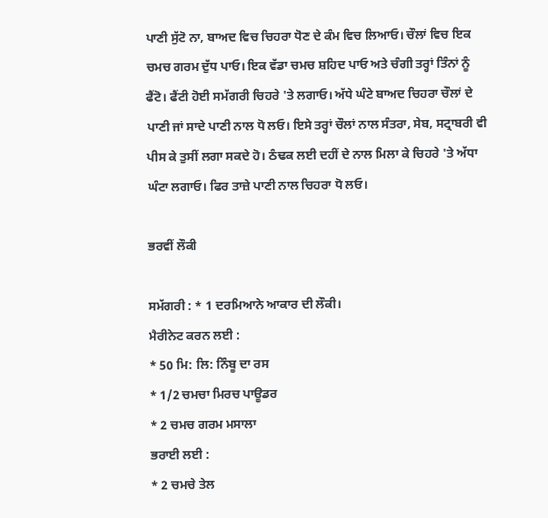ਪਾਣੀ ਸੁੱਟੋ ਨਾ, ਬਾਅਦ ਵਿਚ ਚਿਹਰਾ ਧੋਣ ਦੇ ਕੰਮ ਵਿਚ ਲਿਆਓ। ਚੌਲਾਂ ਵਿਚ ਇਕ ਚਮਚ ਗਰਮ ਦੁੱਧ ਪਾਓ। ਇਕ ਵੱਡਾ ਚਮਚ ਸ਼ਹਿਦ ਪਾਓ ਅਤੇ ਚੰਗੀ ਤਰ੍ਹਾਂ ਤਿੰਨਾਂ ਨੂੰ ਫੈਂਟੋ। ਫੈਂਟੀ ਹੋਈ ਸਮੱਗਰੀ ਚਿਹਰੇ 'ਤੇ ਲਗਾਓ। ਅੱਧੇ ਘੰਟੇ ਬਾਅਦ ਚਿਹਰਾ ਚੌਲਾਂ ਦੇ ਪਾਣੀ ਜਾਂ ਸਾਦੇ ਪਾਣੀ ਨਾਲ ਧੋ ਲਓ। ਇਸੇ ਤਰ੍ਹਾਂ ਚੌਲਾਂ ਨਾਲ ਸੰਤਰਾ, ਸੇਬ, ਸਟ੍ਰਾਬਰੀ ਵੀ ਪੀਸ ਕੇ ਤੁਸੀਂ ਲਗਾ ਸਕਦੇ ਹੋ। ਠੰਢਕ ਲਈ ਦਹੀਂ ਦੇ ਨਾਲ ਮਿਲਾ ਕੇ ਚਿਹਰੇ 'ਤੇ ਅੱਧਾ ਘੰਟਾ ਲਗਾਓ। ਫਿਰ ਤਾਜ਼ੇ ਪਾਣੀ ਨਾਲ ਚਿਹਰਾ ਧੋ ਲਓ।

ਭਰਵੀਂ ਲੌਕੀ

ਸਮੱਗਰੀ : * 1 ਦਰਮਿਆਨੇ ਆਕਾਰ ਦੀ ਲੌਕੀ।
ਮੈਰੀਨੇਟ ਕਰਨ ਲਈ :
* 50 ਮਿ: ਲਿ: ਨਿੰਬੂ ਦਾ ਰਸ
* 1/2 ਚਮਚਾ ਮਿਰਚ ਪਾਊਡਰ
* 2 ਚਮਚ ਗਰਮ ਮਸਾਲਾ
ਭਰਾਈ ਲਈ :
* 2 ਚਮਚੇ ਤੇਲ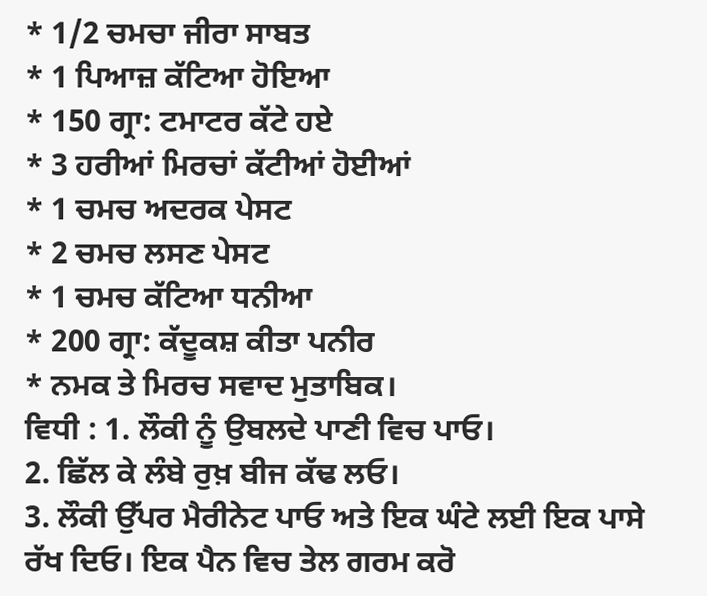* 1/2 ਚਮਚਾ ਜੀਰਾ ਸਾਬਤ
* 1 ਪਿਆਜ਼ ਕੱਟਿਆ ਹੋਇਆ
* 150 ਗ੍ਰਾ: ਟਮਾਟਰ ਕੱਟੇ ਹਏ
* 3 ਹਰੀਆਂ ਮਿਰਚਾਂ ਕੱਟੀਆਂ ਹੋਈਆਂ
* 1 ਚਮਚ ਅਦਰਕ ਪੇਸਟ
* 2 ਚਮਚ ਲਸਣ ਪੇਸਟ
* 1 ਚਮਚ ਕੱਟਿਆ ਧਨੀਆ
* 200 ਗ੍ਰਾ: ਕੱਦੂਕਸ਼ ਕੀਤਾ ਪਨੀਰ
* ਨਮਕ ਤੇ ਮਿਰਚ ਸਵਾਦ ਮੁਤਾਬਿਕ।
ਵਿਧੀ : 1. ਲੌਕੀ ਨੂੰ ਉਬਲਦੇ ਪਾਣੀ ਵਿਚ ਪਾਓ।
2. ਛਿੱਲ ਕੇ ਲੰਬੇ ਰੁਖ਼ ਬੀਜ ਕੱਢ ਲਓ।
3. ਲੌਕੀ ਉੱਪਰ ਮੈਰੀਨੇਟ ਪਾਓ ਅਤੇ ਇਕ ਘੰਟੇ ਲਈ ਇਕ ਪਾਸੇ ਰੱਖ ਦਿਓ। ਇਕ ਪੈਨ ਵਿਚ ਤੇਲ ਗਰਮ ਕਰੋ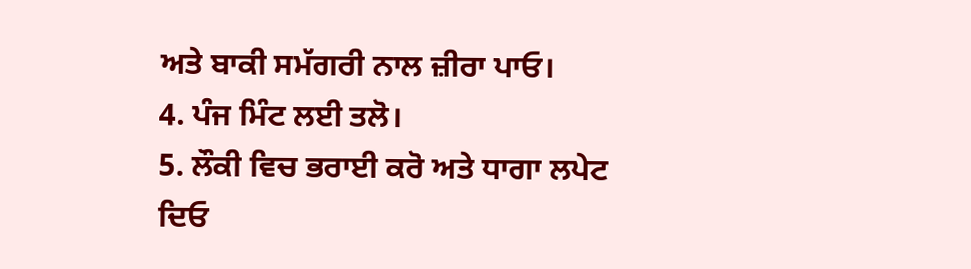ਅਤੇ ਬਾਕੀ ਸਮੱਗਰੀ ਨਾਲ ਜ਼ੀਰਾ ਪਾਓ।
4. ਪੰਜ ਮਿੰਟ ਲਈ ਤਲੋ।
5. ਲੌਕੀ ਵਿਚ ਭਰਾਈ ਕਰੋ ਅਤੇ ਧਾਗਾ ਲਪੇਟ ਦਿਓ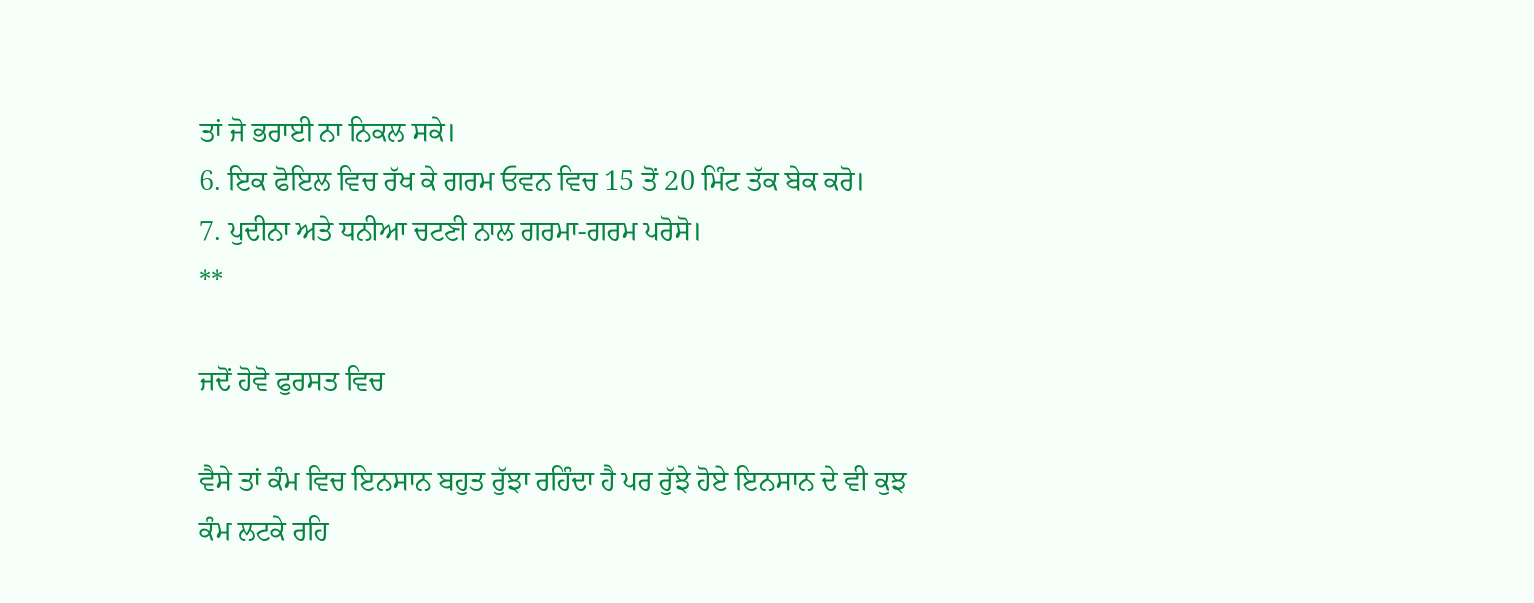ਤਾਂ ਜੋ ਭਰਾਈ ਨਾ ਨਿਕਲ ਸਕੇ।
6. ਇਕ ਫੋਇਲ ਵਿਚ ਰੱਖ ਕੇ ਗਰਮ ਓਵਨ ਵਿਚ 15 ਤੋਂ 20 ਮਿੰਟ ਤੱਕ ਬੇਕ ਕਰੋ।
7. ਪੁਦੀਨਾ ਅਤੇ ਧਨੀਆ ਚਟਣੀ ਨਾਲ ਗਰਮਾ-ਗਰਮ ਪਰੋਸੋ।
**

ਜਦੋਂ ਹੋਵੋ ਫੁਰਸਤ ਵਿਚ

ਵੈਸੇ ਤਾਂ ਕੰਮ ਵਿਚ ਇਨਸਾਨ ਬਹੁਤ ਰੁੱਝਾ ਰਹਿੰਦਾ ਹੈ ਪਰ ਰੁੱਝੇ ਹੋਏ ਇਨਸਾਨ ਦੇ ਵੀ ਕੁਝ ਕੰਮ ਲਟਕੇ ਰਹਿ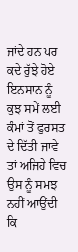ਜਾਂਦੇ ਹਨ ਪਰ ਕਦੇ ਰੁੱਝੇ ਹੋਏ ਇਨਸਾਨ ਨੂੰ ਕੁਝ ਸਮੇਂ ਲਈ ਕੰਮਾਂ ਤੋਂ ਫੁਰਸਤ ਦੇ ਦਿੱਤੀ ਜਾਵੇ ਤਾਂ ਅਜਿਹੇ ਵਿਚ ਉਸ ਨੂੰ ਸਮਝ ਨਹੀਂ ਆਉਂਦੀ ਕਿ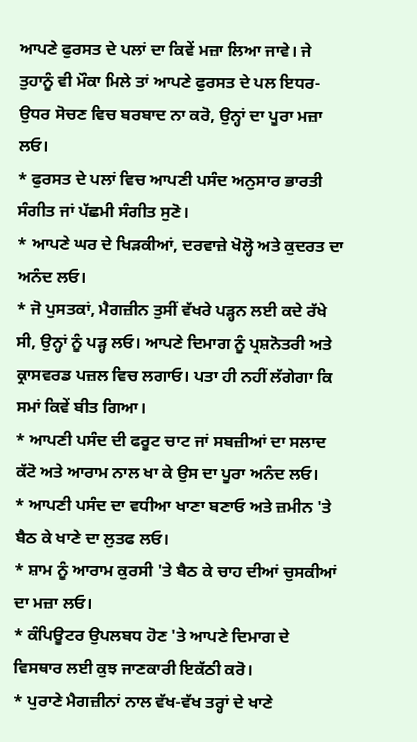ਆਪਣੇ ਫੁਰਸਤ ਦੇ ਪਲਾਂ ਦਾ ਕਿਵੇਂ ਮਜ਼ਾ ਲਿਆ ਜਾਵੇ। ਜੇ ਤੁਹਾਨੂੰ ਵੀ ਮੌਕਾ ਮਿਲੇ ਤਾਂ ਆਪਣੇ ਫੁਰਸਤ ਦੇ ਪਲ ਇਧਰ-ਉਧਰ ਸੋਚਣ ਵਿਚ ਬਰਬਾਦ ਨਾ ਕਰੋ, ਉਨ੍ਹਾਂ ਦਾ ਪੂਰਾ ਮਜ਼ਾ ਲਓ।
* ਫੁਰਸਤ ਦੇ ਪਲਾਂ ਵਿਚ ਆਪਣੀ ਪਸੰਦ ਅਨੁਸਾਰ ਭਾਰਤੀ ਸੰਗੀਤ ਜਾਂ ਪੱਛਮੀ ਸੰਗੀਤ ਸੁਣੋ।
* ਆਪਣੇ ਘਰ ਦੇ ਖਿੜਕੀਆਂ, ਦਰਵਾਜ਼ੇ ਖੋਲ੍ਹੋ ਅਤੇ ਕੁਦਰਤ ਦਾ ਅਨੰਦ ਲਓ।
* ਜੋ ਪੁਸਤਕਾਂ, ਮੈਗਜ਼ੀਨ ਤੁਸੀਂ ਵੱਖਰੇ ਪੜ੍ਹਨ ਲਈ ਕਦੇ ਰੱਖੇ ਸੀ, ਉਨ੍ਹਾਂ ਨੂੰ ਪੜ੍ਹ ਲਓ। ਆਪਣੇ ਦਿਮਾਗ ਨੂੰ ਪ੍ਰਸ਼ਨੋਤਰੀ ਅਤੇ ਕ੍ਰਾਸਵਰਡ ਪਜ਼ਲ ਵਿਚ ਲਗਾਓ। ਪਤਾ ਹੀ ਨਹੀਂ ਲੱਗੇਗਾ ਕਿ ਸਮਾਂ ਕਿਵੇਂ ਬੀਤ ਗਿਆ।
* ਆਪਣੀ ਪਸੰਦ ਦੀ ਫਰੂਟ ਚਾਟ ਜਾਂ ਸਬਜ਼ੀਆਂ ਦਾ ਸਲਾਦ ਕੱਟੋ ਅਤੇ ਆਰਾਮ ਨਾਲ ਖਾ ਕੇ ਉਸ ਦਾ ਪੂਰਾ ਅਨੰਦ ਲਓ।
* ਆਪਣੀ ਪਸੰਦ ਦਾ ਵਧੀਆ ਖਾਣਾ ਬਣਾਓ ਅਤੇ ਜ਼ਮੀਨ 'ਤੇ ਬੈਠ ਕੇ ਖਾਣੇ ਦਾ ਲੁਤਫ ਲਓ।
* ਸ਼ਾਮ ਨੂੰ ਆਰਾਮ ਕੁਰਸੀ 'ਤੇ ਬੈਠ ਕੇ ਚਾਹ ਦੀਆਂ ਚੁਸਕੀਆਂ ਦਾ ਮਜ਼ਾ ਲਓ।
* ਕੰਪਿਊਟਰ ਉਪਲਬਧ ਹੋਣ 'ਤੇ ਆਪਣੇ ਦਿਮਾਗ ਦੇ ਵਿਸਥਾਰ ਲਈ ਕੁਝ ਜਾਣਕਾਰੀ ਇਕੱਠੀ ਕਰੋ।
* ਪੁਰਾਣੇ ਮੈਗਜ਼ੀਨਾਂ ਨਾਲ ਵੱਖ-ਵੱਖ ਤਰ੍ਹਾਂ ਦੇ ਖਾਣੇ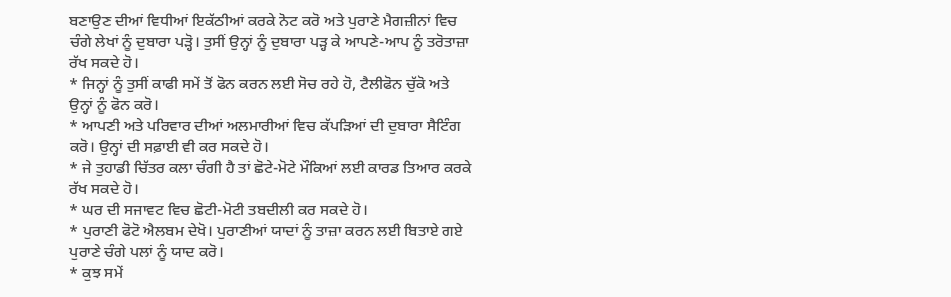ਬਣਾਉਣ ਦੀਆਂ ਵਿਧੀਆਂ ਇਕੱਠੀਆਂ ਕਰਕੇ ਨੋਟ ਕਰੋ ਅਤੇ ਪੁਰਾਣੇ ਮੈਗਜ਼ੀਨਾਂ ਵਿਚ ਚੰਗੇ ਲੇਖਾਂ ਨੂੰ ਦੁਬਾਰਾ ਪੜ੍ਹੋ। ਤੁਸੀਂ ਉਨ੍ਹਾਂ ਨੂੰ ਦੁਬਾਰਾ ਪੜ੍ਹ ਕੇ ਆਪਣੇ-ਆਪ ਨੂੰ ਤਰੋਤਾਜ਼ਾ ਰੱਖ ਸਕਦੇ ਹੋ।
* ਜਿਨ੍ਹਾਂ ਨੂੰ ਤੁਸੀਂ ਕਾਫੀ ਸਮੇਂ ਤੋਂ ਫੋਨ ਕਰਨ ਲਈ ਸੋਚ ਰਹੇ ਹੋ, ਟੈਲੀਫੋਨ ਚੁੱਕੋ ਅਤੇ ਉਨ੍ਹਾਂ ਨੂੰ ਫੋਨ ਕਰੋ।
* ਆਪਣੀ ਅਤੇ ਪਰਿਵਾਰ ਦੀਆਂ ਅਲਮਾਰੀਆਂ ਵਿਚ ਕੱਪੜਿਆਂ ਦੀ ਦੁਬਾਰਾ ਸੈਟਿੰਗ ਕਰੋ। ਉਨ੍ਹਾਂ ਦੀ ਸਫ਼ਾਈ ਵੀ ਕਰ ਸਕਦੇ ਹੋ।
* ਜੇ ਤੁਹਾਡੀ ਚਿੱਤਰ ਕਲਾ ਚੰਗੀ ਹੈ ਤਾਂ ਛੋਟੇ-ਮੋਟੇ ਮੌਕਿਆਂ ਲਈ ਕਾਰਡ ਤਿਆਰ ਕਰਕੇ ਰੱਖ ਸਕਦੇ ਹੋ।
* ਘਰ ਦੀ ਸਜਾਵਟ ਵਿਚ ਛੋਟੀ-ਮੋਟੀ ਤਬਦੀਲੀ ਕਰ ਸਕਦੇ ਹੋ।
* ਪੁਰਾਣੀ ਫੋਟੋ ਐਲਬਮ ਦੇਖੋ। ਪੁਰਾਣੀਆਂ ਯਾਦਾਂ ਨੂੰ ਤਾਜ਼ਾ ਕਰਨ ਲਈ ਬਿਤਾਏ ਗਏ ਪੁਰਾਣੇ ਚੰਗੇ ਪਲਾਂ ਨੂੰ ਯਾਦ ਕਰੋ।
* ਕੁਝ ਸਮੇਂ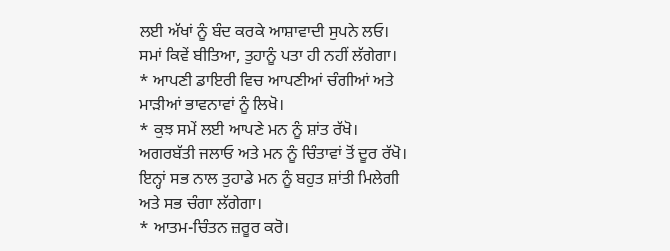ਲਈ ਅੱਖਾਂ ਨੂੰ ਬੰਦ ਕਰਕੇ ਆਸ਼ਾਵਾਦੀ ਸੁਪਨੇ ਲਓ। ਸਮਾਂ ਕਿਵੇਂ ਬੀਤਿਆ, ਤੁਹਾਨੂੰ ਪਤਾ ਹੀ ਨਹੀਂ ਲੱਗੇਗਾ।
* ਆਪਣੀ ਡਾਇਰੀ ਵਿਚ ਆਪਣੀਆਂ ਚੰਗੀਆਂ ਅਤੇ ਮਾੜੀਆਂ ਭਾਵਨਾਵਾਂ ਨੂੰ ਲਿਖੋ।
* ਕੁਝ ਸਮੇਂ ਲਈ ਆਪਣੇ ਮਨ ਨੂੰ ਸ਼ਾਂਤ ਰੱਖੋ। ਅਗਰਬੱਤੀ ਜਲਾਓ ਅਤੇ ਮਨ ਨੂੰ ਚਿੰਤਾਵਾਂ ਤੋਂ ਦੂਰ ਰੱਖੋ। ਇਨ੍ਹਾਂ ਸਭ ਨਾਲ ਤੁਹਾਡੇ ਮਨ ਨੂੰ ਬਹੁਤ ਸ਼ਾਂਤੀ ਮਿਲੇਗੀ ਅਤੇ ਸਭ ਚੰਗਾ ਲੱਗੇਗਾ।
* ਆਤਮ-ਚਿੰਤਨ ਜ਼ਰੂਰ ਕਰੋ।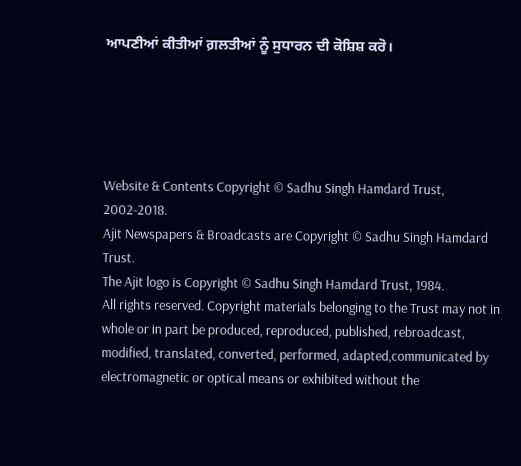ਆਪਣੀਆਂ ਕੀਤੀਆਂ ਗ਼ਲਤੀਆਂ ਨੂੰ ਸੁਧਾਰਨ ਦੀ ਕੋਸ਼ਿਸ਼ ਕਰੋ।





Website & Contents Copyright © Sadhu Singh Hamdard Trust, 2002-2018.
Ajit Newspapers & Broadcasts are Copyright © Sadhu Singh Hamdard Trust.
The Ajit logo is Copyright © Sadhu Singh Hamdard Trust, 1984.
All rights reserved. Copyright materials belonging to the Trust may not in whole or in part be produced, reproduced, published, rebroadcast, modified, translated, converted, performed, adapted,communicated by electromagnetic or optical means or exhibited without the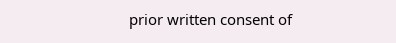prior written consent of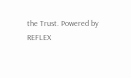the Trust. Powered by REFLEX